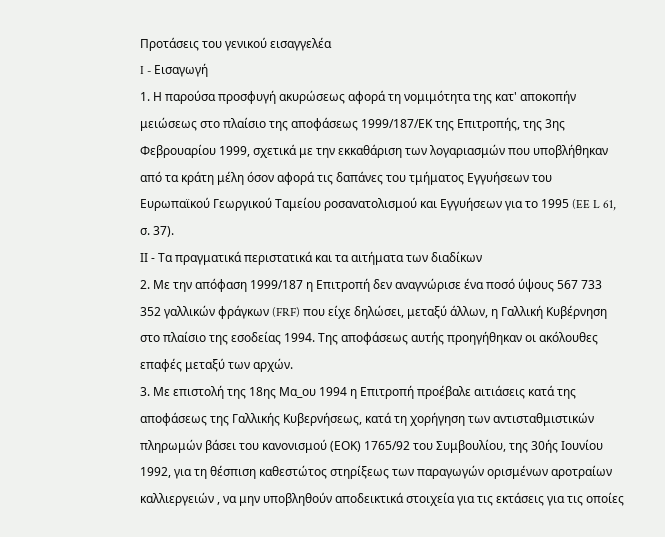Προτάσεις του γενικού εισαγγελέα
I - Εισαγωγή
1. Η παρούσα προσφυγή ακυρώσεως αφορά τη νομιμότητα της κατ' αποκοπήν μειώσεως στο πλαίσιο της αποφάσεως 1999/187/ΕΚ της Επιτροπής, της 3ης Φεβρουαρίου 1999, σχετικά με την εκκαθάριση των λογαριασμών που υποβλήθηκαν από τα κράτη μέλη όσον αφορά τις δαπάνες του τμήματος Εγγυήσεων του Ευρωπαϊκού Γεωργικού Ταμείου ροσανατολισμού και Εγγυήσεων για το 1995 (EE L 61, σ. 37).
ΙΙ - Τα πραγματικά περιστατικά και τα αιτήματα των διαδίκων
2. Με την απόφαση 1999/187 η Επιτροπή δεν αναγνώρισε ένα ποσό ύψους 567 733 352 γαλλικών φράγκων (FRF) που είχε δηλώσει, μεταξύ άλλων, η Γαλλική Κυβέρνηση στο πλαίσιο της εσοδείας 1994. Της αποφάσεως αυτής προηγήθηκαν οι ακόλουθες επαφές μεταξύ των αρχών.
3. Με επιστολή της 18ης Μα_ου 1994 η Επιτροπή προέβαλε αιτιάσεις κατά της αποφάσεως της Γαλλικής Κυβερνήσεως, κατά τη χορήγηση των αντισταθμιστικών πληρωμών βάσει του κανονισμού (ΕΟΚ) 1765/92 του Συμβουλίου, της 30ής Ιουνίου 1992, για τη θέσπιση καθεστώτος στηρίξεως των παραγωγών ορισμένων αροτραίων καλλιεργειών , να μην υποβληθούν αποδεικτικά στοιχεία για τις εκτάσεις για τις οποίες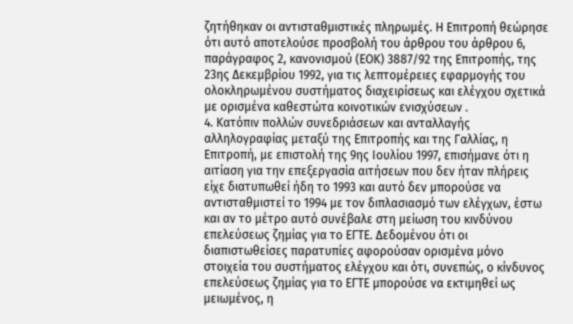ζητήθηκαν οι αντισταθμιστικές πληρωμές. Η Επιτροπή θεώρησε ότι αυτό αποτελούσε προσβολή του άρθρου του άρθρου 6, παράγραφος 2, κανονισμού (ΕΟΚ) 3887/92 της Επιτροπής, της 23ης Δεκεμβρίου 1992, για τις λεπτομέρειες εφαρμογής του ολοκληρωμένου συστήματος διαχειρίσεως και ελέγχου σχετικά με ορισμένα καθεστώτα κοινοτικών ενισχύσεων .
4. Κατόπιν πολλών συνεδριάσεων και ανταλλαγής αλληλογραφίας μεταξύ της Επιτροπής και της Γαλλίας, η Επιτροπή, με επιστολή της 9ης Ιουλίου 1997, επισήμανε ότι η αιτίαση για την επεξεργασία αιτήσεων που δεν ήταν πλήρεις είχε διατυπωθεί ήδη το 1993 και αυτό δεν μπορούσε να αντισταθμιστεί το 1994 με τον διπλασιασμό των ελέγχων, έστω και αν το μέτρο αυτό συνέβαλε στη μείωση του κινδύνου επελεύσεως ζημίας για το ΕΓΤΕ. Δεδομένου ότι οι διαπιστωθείσες παρατυπίες αφορούσαν ορισμένα μόνο στοιχεία του συστήματος ελέγχου και ότι, συνεπώς, ο κίνδυνος επελεύσεως ζημίας για το ΕΓΤΕ μπορούσε να εκτιμηθεί ως μειωμένος, η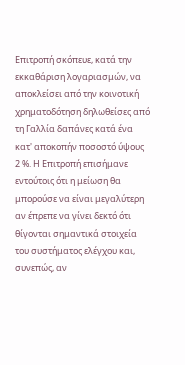Επιτροπή σκόπευε, κατά την εκκαθάριση λογαριασμών, να αποκλείσει από την κοινοτική χρηματοδότηση δηλωθείσες από τη Γαλλία δαπάνες κατά ένα κατ' αποκοπήν ποσοστό ύψους 2 %. Η Επιτροπή επισήμανε εντούτοις ότι η μείωση θα μπορούσε να είναι μεγαλύτερη αν έπρεπε να γίνει δεκτό ότι θίγονται σημαντικά στοιχεία του συστήματος ελέγχου και, συνεπώς, αν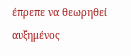έπρεπε να θεωρηθεί αυξημένος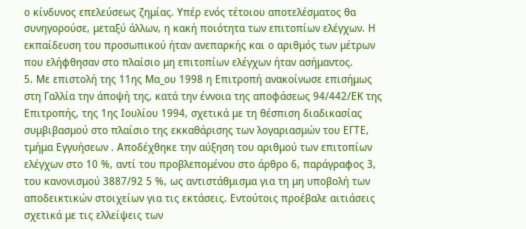ο κίνδυνος επελεύσεως ζημίας. Υπέρ ενός τέτοιου αποτελέσματος θα συνηγορούσε, μεταξύ άλλων, η κακή ποιότητα των επιτοπίων ελέγχων. Η εκπαίδευση του προσωπικού ήταν ανεπαρκής και ο αριθμός των μέτρων που ελήφθησαν στο πλαίσιο μη επιτοπίων ελέγχων ήταν ασήμαντος.
5. Με επιστολή της 11ης Μα_ου 1998 η Επιτροπή ανακοίνωσε επισήμως στη Γαλλία την άποψή της, κατά την έννοια της αποφάσεως 94/442/ΕΚ της Επιτροπής, της 1ης Ιουλίου 1994, σχετικά με τη θέσπιση διαδικασίας συμβιβασμού στο πλαίσιο της εκκαθάρισης των λογαριασμών του ΕΓΤΕ, τμήμα Εγγυήσεων . Αποδέχθηκε την αύξηση του αριθμού των επιτοπίων ελέγχων στο 10 %, αντί του προβλεπομένου στο άρθρο 6, παράγραφος 3, του κανονισμού 3887/92 5 %, ως αντιστάθμισμα για τη μη υποβολή των αποδεικτικών στοιχείων για τις εκτάσεις. Εντούτοις προέβαλε αιτιάσεις σχετικά με τις ελλείψεις των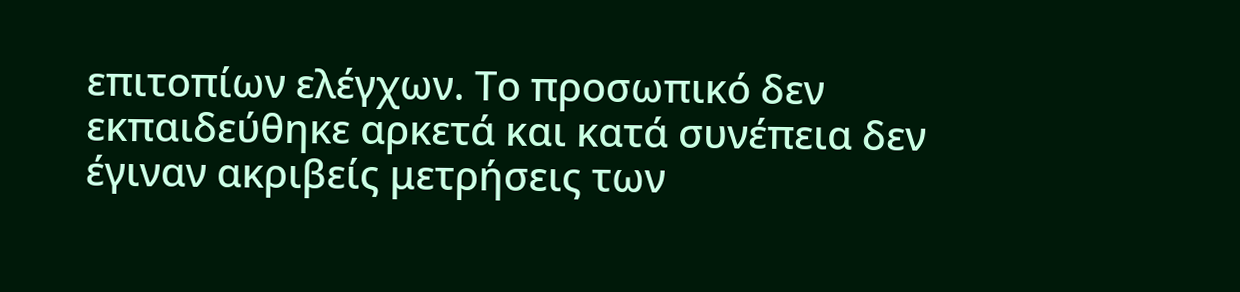επιτοπίων ελέγχων. Το προσωπικό δεν εκπαιδεύθηκε αρκετά και κατά συνέπεια δεν έγιναν ακριβείς μετρήσεις των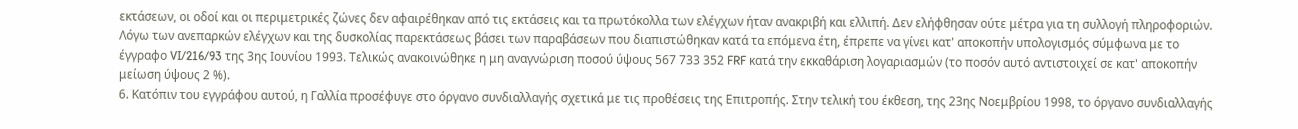εκτάσεων, οι οδοί και οι περιμετρικές ζώνες δεν αφαιρέθηκαν από τις εκτάσεις και τα πρωτόκολλα των ελέγχων ήταν ανακριβή και ελλιπή. Δεν ελήφθησαν ούτε μέτρα για τη συλλογή πληροφοριών. Λόγω των ανεπαρκών ελέγχων και της δυσκολίας παρεκτάσεως βάσει των παραβάσεων που διαπιστώθηκαν κατά τα επόμενα έτη, έπρεπε να γίνει κατ' αποκοπήν υπολογισμός σύμφωνα με το έγγραφο VI/216/93 της 3ης Ιουνίου 1993. Τελικώς ανακοινώθηκε η μη αναγνώριση ποσού ύψους 567 733 352 FRF κατά την εκκαθάριση λογαριασμών (το ποσόν αυτό αντιστοιχεί σε κατ' αποκοπήν μείωση ύψους 2 %).
6. Κατόπιν του εγγράφου αυτού, η Γαλλία προσέφυγε στο όργανο συνδιαλλαγής σχετικά με τις προθέσεις της Επιτροπής. Στην τελική του έκθεση, της 23ης Νοεμβρίου 1998, το όργανο συνδιαλλαγής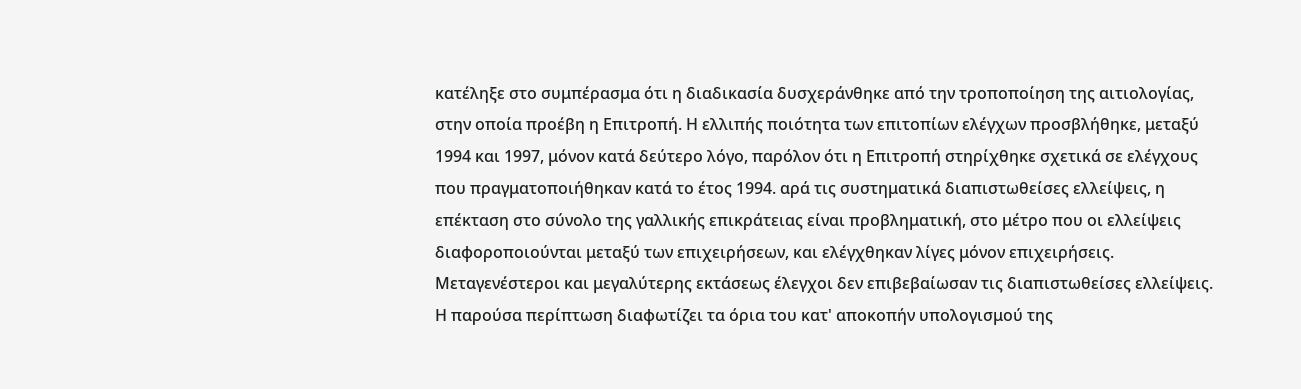κατέληξε στο συμπέρασμα ότι η διαδικασία δυσχεράνθηκε από την τροποποίηση της αιτιολογίας, στην οποία προέβη η Επιτροπή. Η ελλιπής ποιότητα των επιτοπίων ελέγχων προσβλήθηκε, μεταξύ 1994 και 1997, μόνον κατά δεύτερο λόγο, παρόλον ότι η Επιτροπή στηρίχθηκε σχετικά σε ελέγχους που πραγματοποιήθηκαν κατά το έτος 1994. αρά τις συστηματικά διαπιστωθείσες ελλείψεις, η επέκταση στο σύνολο της γαλλικής επικράτειας είναι προβληματική, στο μέτρο που οι ελλείψεις διαφοροποιούνται μεταξύ των επιχειρήσεων, και ελέγχθηκαν λίγες μόνον επιχειρήσεις. Μεταγενέστεροι και μεγαλύτερης εκτάσεως έλεγχοι δεν επιβεβαίωσαν τις διαπιστωθείσες ελλείψεις. Η παρούσα περίπτωση διαφωτίζει τα όρια του κατ' αποκοπήν υπολογισμού της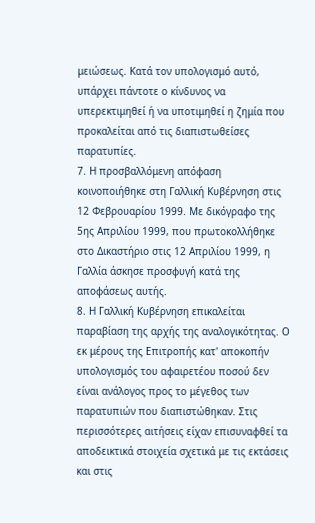μειώσεως. Κατά τον υπολογισμό αυτό, υπάρχει πάντοτε ο κίνδυνος να υπερεκτιμηθεί ή να υποτιμηθεί η ζημία που προκαλείται από τις διαπιστωθείσες παρατυπίες.
7. Η προσβαλλόμενη απόφαση κοινοποιήθηκε στη Γαλλική Κυβέρνηση στις 12 Φεβρουαρίου 1999. Με δικόγραφο της 5ης Απριλίου 1999, που πρωτοκολλήθηκε στο Δικαστήριο στις 12 Απριλίου 1999, η Γαλλία άσκησε προσφυγή κατά της αποφάσεως αυτής.
8. Η Γαλλική Κυβέρνηση επικαλείται παραβίαση της αρχής της αναλογικότητας. Ο εκ μέρους της Επιτροπής κατ' αποκοπήν υπολογισμός του αφαιρετέου ποσού δεν είναι ανάλογος προς το μέγεθος των παρατυπιών που διαπιστώθηκαν. Στις περισσότερες αιτήσεις είχαν επισυναφθεί τα αποδεικτικά στοιχεία σχετικά με τις εκτάσεις και στις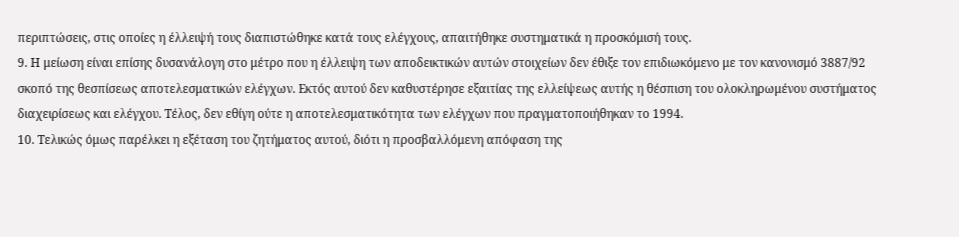περιπτώσεις, στις οποίες η έλλειψή τους διαπιστώθηκε κατά τους ελέγχους, απαιτήθηκε συστηματικά η προσκόμισή τους.
9. Η μείωση είναι επίσης δυσανάλογη στο μέτρο που η έλλειψη των αποδεικτικών αυτών στοιχείων δεν έθιξε τον επιδιωκόμενο με τον κανονισμό 3887/92 σκοπό της θεσπίσεως αποτελεσματικών ελέγχων. Εκτός αυτού δεν καθυστέρησε εξαιτίας της ελλείψεως αυτής η θέσπιση του ολοκληρωμένου συστήματος διαχειρίσεως και ελέγχου. Τέλος, δεν εθίγη ούτε η αποτελεσματικότητα των ελέγχων που πραγματοποιήθηκαν το 1994.
10. Τελικώς όμως παρέλκει η εξέταση του ζητήματος αυτού, διότι η προσβαλλόμενη απόφαση της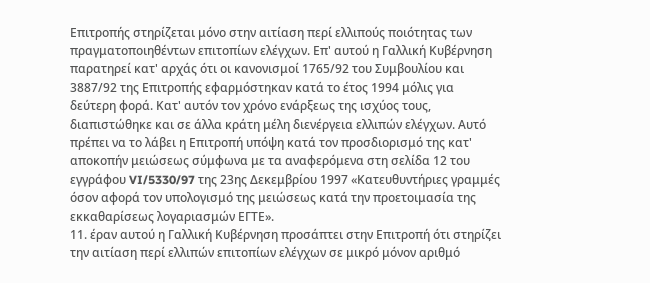Επιτροπής στηρίζεται μόνο στην αιτίαση περί ελλιπούς ποιότητας των πραγματοποιηθέντων επιτοπίων ελέγχων. Επ' αυτού η Γαλλική Κυβέρνηση παρατηρεί κατ' αρχάς ότι οι κανονισμοί 1765/92 του Συμβουλίου και 3887/92 της Επιτροπής εφαρμόστηκαν κατά το έτος 1994 μόλις για δεύτερη φορά. Κατ' αυτόν τον χρόνο ενάρξεως της ισχύος τους, διαπιστώθηκε και σε άλλα κράτη μέλη διενέργεια ελλιπών ελέγχων. Αυτό πρέπει να το λάβει η Επιτροπή υπόψη κατά τον προσδιορισμό της κατ' αποκοπήν μειώσεως σύμφωνα με τα αναφερόμενα στη σελίδα 12 του εγγράφου VI/5330/97 της 23ης Δεκεμβρίου 1997 «Κατευθυντήριες γραμμές όσον αφορά τον υπολογισμό της μειώσεως κατά την προετοιμασία της εκκαθαρίσεως λογαριασμών ΕΓΤΕ».
11. έραν αυτού η Γαλλική Κυβέρνηση προσάπτει στην Επιτροπή ότι στηρίζει την αιτίαση περί ελλιπών επιτοπίων ελέγχων σε μικρό μόνον αριθμό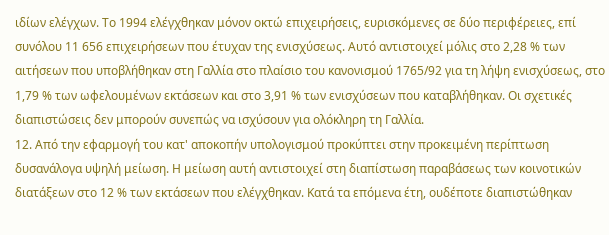ιδίων ελέγχων. Το 1994 ελέγχθηκαν μόνον οκτώ επιχειρήσεις, ευρισκόμενες σε δύο περιφέρειες, επί συνόλου 11 656 επιχειρήσεων που έτυχαν της ενισχύσεως. Αυτό αντιστοιχεί μόλις στο 2,28 % των αιτήσεων που υποβλήθηκαν στη Γαλλία στο πλαίσιο του κανονισμού 1765/92 για τη λήψη ενισχύσεως, στο 1,79 % των ωφελουμένων εκτάσεων και στο 3,91 % των ενισχύσεων που καταβλήθηκαν. Οι σχετικές διαπιστώσεις δεν μπορούν συνεπώς να ισχύσουν για ολόκληρη τη Γαλλία.
12. Από την εφαρμογή του κατ' αποκοπήν υπολογισμού προκύπτει στην προκειμένη περίπτωση δυσανάλογα υψηλή μείωση. Η μείωση αυτή αντιστοιχεί στη διαπίστωση παραβάσεως των κοινοτικών διατάξεων στο 12 % των εκτάσεων που ελέγχθηκαν. Κατά τα επόμενα έτη, ουδέποτε διαπιστώθηκαν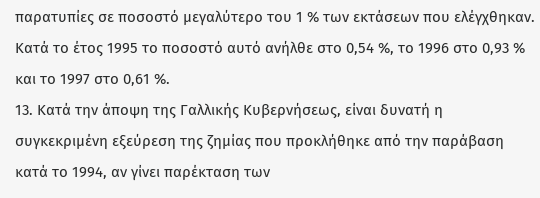παρατυπίες σε ποσοστό μεγαλύτερο του 1 % των εκτάσεων που ελέγχθηκαν. Κατά το έτος 1995 το ποσοστό αυτό ανήλθε στο 0,54 %, το 1996 στο 0,93 % και το 1997 στο 0,61 %.
13. Κατά την άποψη της Γαλλικής Κυβερνήσεως, είναι δυνατή η συγκεκριμένη εξεύρεση της ζημίας που προκλήθηκε από την παράβαση κατά το 1994, αν γίνει παρέκταση των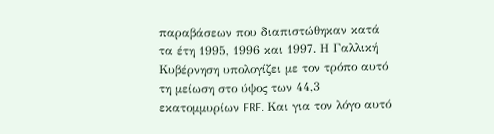παραβάσεων που διαπιστώθηκαν κατά τα έτη 1995, 1996 και 1997. Η Γαλλική Κυβέρνηση υπολογίζει με τον τρόπο αυτό τη μείωση στο ύψος των 44,3 εκατομμυρίων FRF. Και για τον λόγο αυτό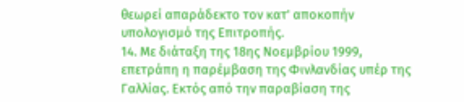θεωρεί απαράδεκτο τον κατ' αποκοπήν υπολογισμό της Επιτροπής.
14. Με διάταξη της 18ης Νοεμβρίου 1999, επετράπη η παρέμβαση της Φινλανδίας υπέρ της Γαλλίας. Εκτός από την παραβίαση της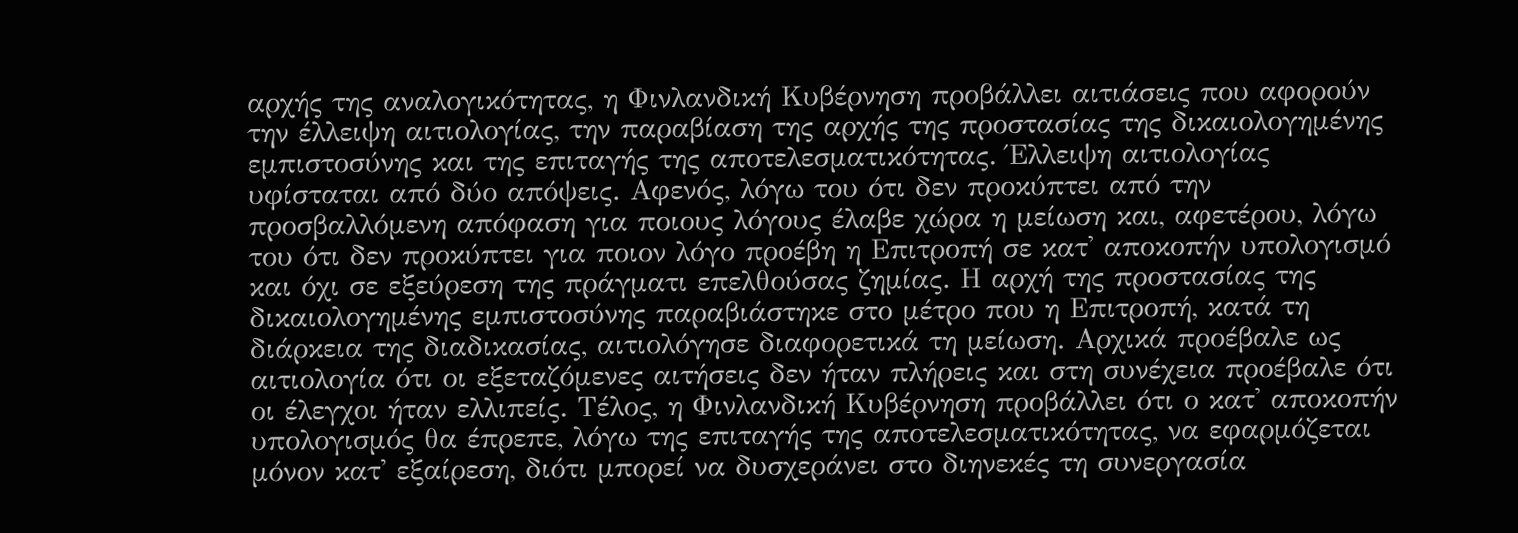αρχής της αναλογικότητας, η Φινλανδική Κυβέρνηση προβάλλει αιτιάσεις που αφορούν την έλλειψη αιτιολογίας, την παραβίαση της αρχής της προστασίας της δικαιολογημένης εμπιστοσύνης και της επιταγής της αποτελεσματικότητας. Έλλειψη αιτιολογίας υφίσταται από δύο απόψεις. Αφενός, λόγω του ότι δεν προκύπτει από την προσβαλλόμενη απόφαση για ποιους λόγους έλαβε χώρα η μείωση και, αφετέρου, λόγω του ότι δεν προκύπτει για ποιον λόγο προέβη η Επιτροπή σε κατ' αποκοπήν υπολογισμό και όχι σε εξεύρεση της πράγματι επελθούσας ζημίας. Η αρχή της προστασίας της δικαιολογημένης εμπιστοσύνης παραβιάστηκε στο μέτρο που η Επιτροπή, κατά τη διάρκεια της διαδικασίας, αιτιολόγησε διαφορετικά τη μείωση. Αρχικά προέβαλε ως αιτιολογία ότι οι εξεταζόμενες αιτήσεις δεν ήταν πλήρεις και στη συνέχεια προέβαλε ότι οι έλεγχοι ήταν ελλιπείς. Τέλος, η Φινλανδική Κυβέρνηση προβάλλει ότι ο κατ' αποκοπήν υπολογισμός θα έπρεπε, λόγω της επιταγής της αποτελεσματικότητας, να εφαρμόζεται μόνον κατ' εξαίρεση, διότι μπορεί να δυσχεράνει στο διηνεκές τη συνεργασία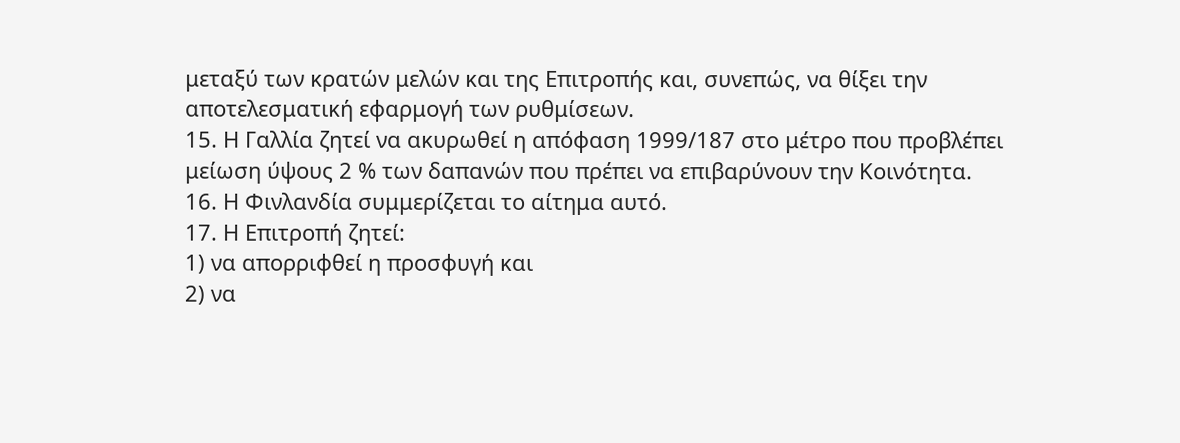μεταξύ των κρατών μελών και της Επιτροπής και, συνεπώς, να θίξει την αποτελεσματική εφαρμογή των ρυθμίσεων.
15. Η Γαλλία ζητεί να ακυρωθεί η απόφαση 1999/187 στο μέτρο που προβλέπει μείωση ύψους 2 % των δαπανών που πρέπει να επιβαρύνουν την Κοινότητα.
16. Η Φινλανδία συμμερίζεται το αίτημα αυτό.
17. Η Επιτροπή ζητεί:
1) να απορριφθεί η προσφυγή και
2) να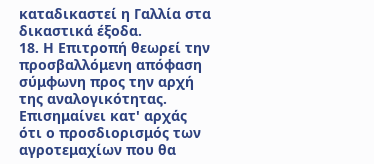καταδικαστεί η Γαλλία στα δικαστικά έξοδα.
18. Η Επιτροπή θεωρεί την προσβαλλόμενη απόφαση σύμφωνη προς την αρχή της αναλογικότητας. Επισημαίνει κατ' αρχάς ότι ο προσδιορισμός των αγροτεμαχίων που θα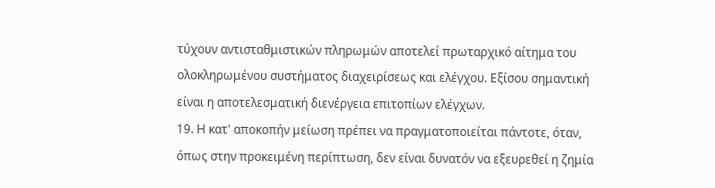τύχουν αντισταθμιστικών πληρωμών αποτελεί πρωταρχικό αίτημα του ολοκληρωμένου συστήματος διαχειρίσεως και ελέγχου. Εξίσου σημαντική είναι η αποτελεσματική διενέργεια επιτοπίων ελέγχων.
19. Η κατ' αποκοπήν μείωση πρέπει να πραγματοποιείται πάντοτε, όταν, όπως στην προκειμένη περίπτωση, δεν είναι δυνατόν να εξευρεθεί η ζημία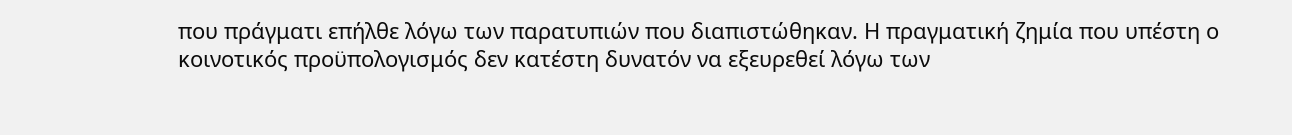που πράγματι επήλθε λόγω των παρατυπιών που διαπιστώθηκαν. Η πραγματική ζημία που υπέστη ο κοινοτικός προϋπολογισμός δεν κατέστη δυνατόν να εξευρεθεί λόγω των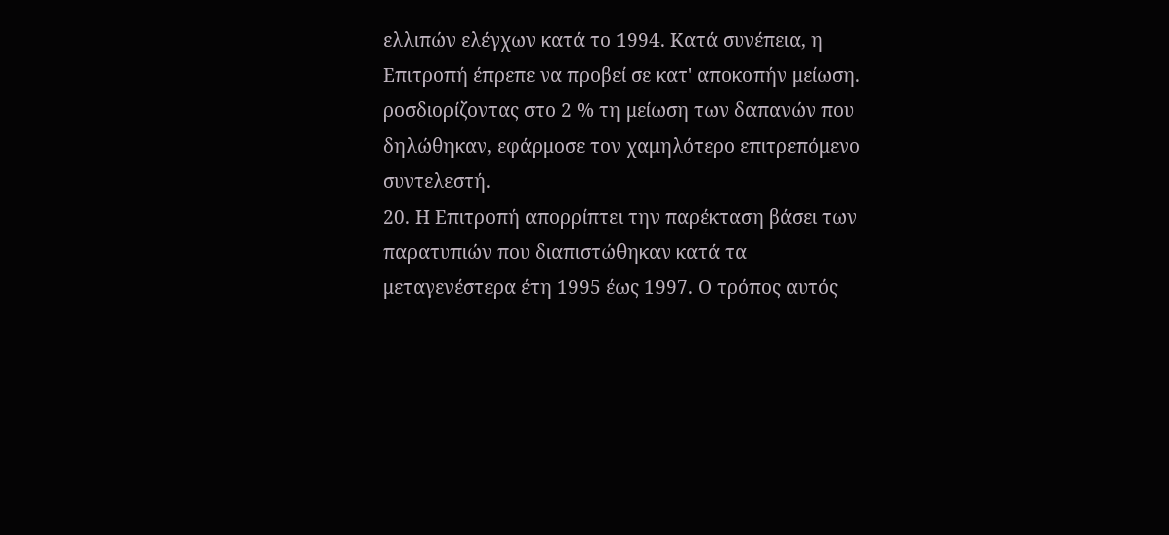ελλιπών ελέγχων κατά το 1994. Κατά συνέπεια, η Επιτροπή έπρεπε να προβεί σε κατ' αποκοπήν μείωση. ροσδιορίζοντας στο 2 % τη μείωση των δαπανών που δηλώθηκαν, εφάρμοσε τον χαμηλότερο επιτρεπόμενο συντελεστή.
20. Η Επιτροπή απορρίπτει την παρέκταση βάσει των παρατυπιών που διαπιστώθηκαν κατά τα μεταγενέστερα έτη 1995 έως 1997. Ο τρόπος αυτός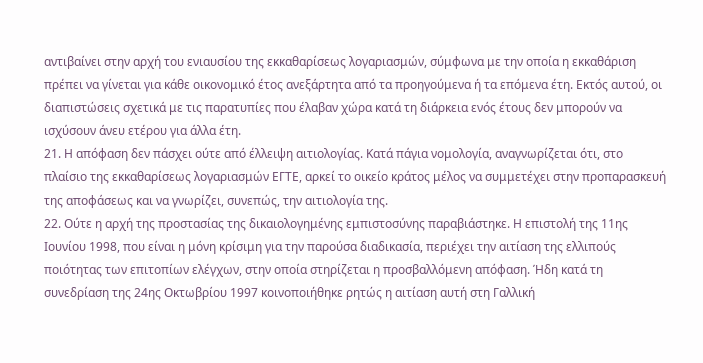αντιβαίνει στην αρχή του ενιαυσίου της εκκαθαρίσεως λογαριασμών, σύμφωνα με την οποία η εκκαθάριση πρέπει να γίνεται για κάθε οικονομικό έτος ανεξάρτητα από τα προηγούμενα ή τα επόμενα έτη. Εκτός αυτού, οι διαπιστώσεις σχετικά με τις παρατυπίες που έλαβαν χώρα κατά τη διάρκεια ενός έτους δεν μπορούν να ισχύσουν άνευ ετέρου για άλλα έτη.
21. Η απόφαση δεν πάσχει ούτε από έλλειψη αιτιολογίας. Κατά πάγια νομολογία, αναγνωρίζεται ότι, στο πλαίσιο της εκκαθαρίσεως λογαριασμών ΕΓΤΕ, αρκεί το οικείο κράτος μέλος να συμμετέχει στην προπαρασκευή της αποφάσεως και να γνωρίζει, συνεπώς, την αιτιολογία της.
22. Ούτε η αρχή της προστασίας της δικαιολογημένης εμπιστοσύνης παραβιάστηκε. Η επιστολή της 11ης Ιουνίου 1998, που είναι η μόνη κρίσιμη για την παρούσα διαδικασία, περιέχει την αιτίαση της ελλιπούς ποιότητας των επιτοπίων ελέγχων, στην οποία στηρίζεται η προσβαλλόμενη απόφαση. Ήδη κατά τη συνεδρίαση της 24ης Οκτωβρίου 1997 κοινοποιήθηκε ρητώς η αιτίαση αυτή στη Γαλλική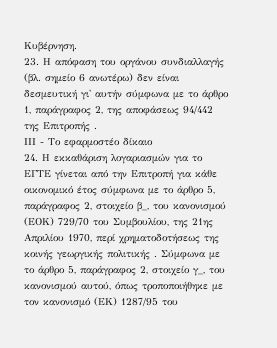Κυβέρνηση.
23. Η απόφαση του οργάνου συνδιαλλαγής (βλ. σημείο 6 ανωτέρω) δεν είναι δεσμευτική γι' αυτήν σύμφωνα με το άρθρο 1, παράγραφος 2, της αποφάσεως 94/442 της Επιτροπής .
ΙΙΙ - Το εφαρμοστέο δίκαιο
24. Η εκκαθάριση λογαριασμών για το ΕΓΤΕ γίνεται από την Επιτροπή για κάθε οικονομικό έτος σύμφωνα με το άρθρο 5, παράγραφος 2, στοιχείο β_, του κανονισμού (ΕΟΚ) 729/70 του Συμβουλίου, της 21ης Απριλίου 1970, περί χρηματοδοτήσεως της κοινής γεωργικής πολιτικής . Σύμφωνα με το άρθρο 5, παράγραφος 2, στοιχείο γ_, του κανονισμού αυτού, όπως τροποποιήθηκε με τον κανονισμό (ΕΚ) 1287/95 του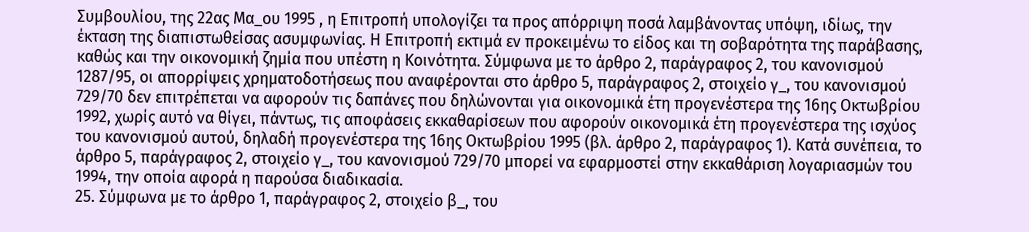Συμβουλίου, της 22ας Μα_ου 1995 , η Επιτροπή υπολογίζει τα προς απόρριψη ποσά λαμβάνοντας υπόψη, ιδίως, την έκταση της διαπιστωθείσας ασυμφωνίας. Η Επιτροπή εκτιμά εν προκειμένω το είδος και τη σοβαρότητα της παράβασης, καθώς και την οικονομική ζημία που υπέστη η Κοινότητα. Σύμφωνα με το άρθρο 2, παράγραφος 2, του κανονισμού 1287/95, οι απορρίψεις χρηματοδοτήσεως που αναφέρονται στο άρθρο 5, παράγραφος 2, στοιχείο γ_, του κανονισμού 729/70 δεν επιτρέπεται να αφορούν τις δαπάνες που δηλώνονται για οικονομικά έτη προγενέστερα της 16ης Οκτωβρίου 1992, χωρίς αυτό να θίγει, πάντως, τις αποφάσεις εκκαθαρίσεων που αφορούν οικονομικά έτη προγενέστερα της ισχύος του κανονισμού αυτού, δηλαδή προγενέστερα της 16ης Οκτωβρίου 1995 (βλ. άρθρο 2, παράγραφος 1). Κατά συνέπεια, το άρθρο 5, παράγραφος 2, στοιχείο γ_, του κανονισμού 729/70 μπορεί να εφαρμοστεί στην εκκαθάριση λογαριασμών του 1994, την οποία αφορά η παρούσα διαδικασία.
25. Σύμφωνα με το άρθρο 1, παράγραφος 2, στοιχείο β_, του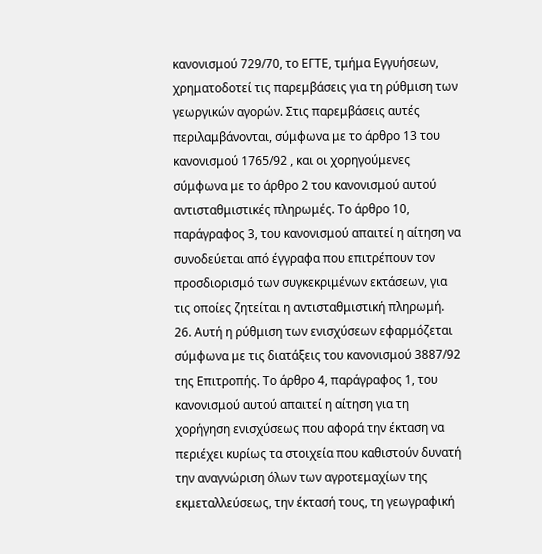κανονισμού 729/70, το ΕΓΤΕ, τμήμα Εγγυήσεων, χρηματοδοτεί τις παρεμβάσεις για τη ρύθμιση των γεωργικών αγορών. Στις παρεμβάσεις αυτές περιλαμβάνονται, σύμφωνα με το άρθρο 13 του κανονισμού 1765/92 , και οι χορηγούμενες σύμφωνα με το άρθρο 2 του κανονισμού αυτού αντισταθμιστικές πληρωμές. Το άρθρο 10, παράγραφος 3, του κανονισμού απαιτεί η αίτηση να συνοδεύεται από έγγραφα που επιτρέπουν τον προσδιορισμό των συγκεκριμένων εκτάσεων, για τις οποίες ζητείται η αντισταθμιστική πληρωμή.
26. Αυτή η ρύθμιση των ενισχύσεων εφαρμόζεται σύμφωνα με τις διατάξεις του κανονισμού 3887/92 της Επιτροπής. Το άρθρο 4, παράγραφος 1, του κανονισμού αυτού απαιτεί η αίτηση για τη χορήγηση ενισχύσεως που αφορά την έκταση να περιέχει κυρίως τα στοιχεία που καθιστούν δυνατή την αναγνώριση όλων των αγροτεμαχίων της εκμεταλλεύσεως, την έκτασή τους, τη γεωγραφική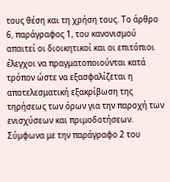τους θέση και τη χρήση τους. Το άρθρο 6, παράγραφος 1, του κανονισμού απαιτεί οι διοικητικοί και οι επιτόπιοι έλεγχοι να πραγματοποιούνται κατά τρόπον ώστε να εξασφαλίζεται η αποτελεσματική εξακρίβωση της τηρήσεως των όρων για την παροχή των ενισχύσεων και πριμοδοτήσεων. Σύμφωνα με την παράγραφο 2 του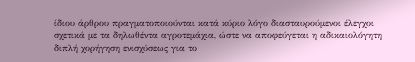ίδιου άρθρου πραγματοποιούνται κατά κύριο λόγο διασταυρούμενοι έλεγχοι σχετικά με τα δηλωθέντα αγροτεμάχια, ώστε να αποφεύγεται η αδικαιολόγητη διπλή χορήγηση ενισχύσεως για το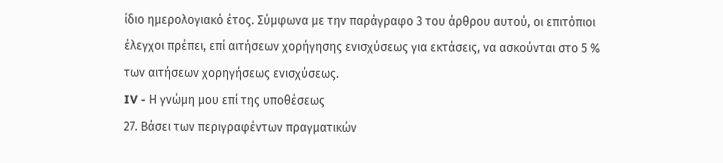ίδιο ημερολογιακό έτος. Σύμφωνα με την παράγραφο 3 του άρθρου αυτού, οι επιτόπιοι έλεγχοι πρέπει, επί αιτήσεων χορήγησης ενισχύσεως για εκτάσεις, να ασκούνται στο 5 % των αιτήσεων χορηγήσεως ενισχύσεως.
IV - Η γνώμη μου επί της υποθέσεως
27. Βάσει των περιγραφέντων πραγματικών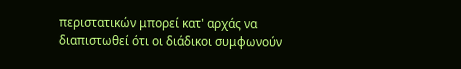περιστατικών μπορεί κατ' αρχάς να διαπιστωθεί ότι οι διάδικοι συμφωνούν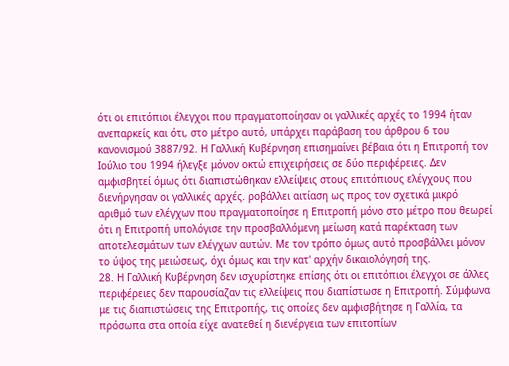ότι οι επιτόπιοι έλεγχοι που πραγματοποίησαν οι γαλλικές αρχές το 1994 ήταν ανεπαρκείς και ότι, στο μέτρο αυτό, υπάρχει παράβαση του άρθρου 6 του κανονισμού 3887/92. Η Γαλλική Κυβέρνηση επισημαίνει βέβαια ότι η Επιτροπή τον Ιούλιο του 1994 ήλεγξε μόνον οκτώ επιχειρήσεις σε δύο περιφέρειες. Δεν αμφισβητεί όμως ότι διαπιστώθηκαν ελλείψεις στους επιτόπιους ελέγχους που διενήργησαν οι γαλλικές αρχές. ροβάλλει αιτίαση ως προς τον σχετικά μικρό αριθμό των ελέγχων που πραγματοποίησε η Επιτροπή μόνο στο μέτρο που θεωρεί ότι η Επιτροπή υπολόγισε την προσβαλλόμενη μείωση κατά παρέκταση των αποτελεσμάτων των ελέγχων αυτών. Με τον τρόπο όμως αυτό προσβάλλει μόνον το ύψος της μειώσεως, όχι όμως και την κατ' αρχήν δικαιολόγησή της.
28. Η Γαλλική Κυβέρνηση δεν ισχυρίστηκε επίσης ότι οι επιτόπιοι έλεγχοι σε άλλες περιφέρειες δεν παρουσίαζαν τις ελλείψεις που διαπίστωσε η Επιτροπή. Σύμφωνα με τις διαπιστώσεις της Επιτροπής, τις οποίες δεν αμφισβήτησε η Γαλλία, τα πρόσωπα στα οποία είχε ανατεθεί η διενέργεια των επιτοπίων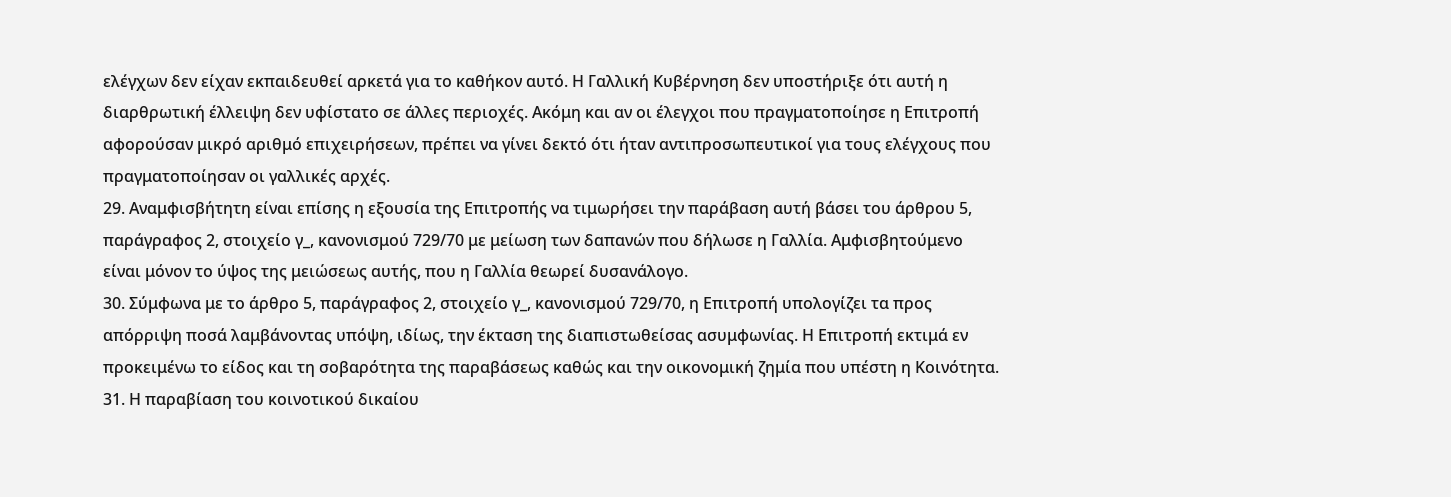ελέγχων δεν είχαν εκπαιδευθεί αρκετά για το καθήκον αυτό. Η Γαλλική Κυβέρνηση δεν υποστήριξε ότι αυτή η διαρθρωτική έλλειψη δεν υφίστατο σε άλλες περιοχές. Ακόμη και αν οι έλεγχοι που πραγματοποίησε η Επιτροπή αφορούσαν μικρό αριθμό επιχειρήσεων, πρέπει να γίνει δεκτό ότι ήταν αντιπροσωπευτικοί για τους ελέγχους που πραγματοποίησαν οι γαλλικές αρχές.
29. Αναμφισβήτητη είναι επίσης η εξουσία της Επιτροπής να τιμωρήσει την παράβαση αυτή βάσει του άρθρου 5, παράγραφος 2, στοιχείο γ_, κανονισμού 729/70 με μείωση των δαπανών που δήλωσε η Γαλλία. Αμφισβητούμενο είναι μόνον το ύψος της μειώσεως αυτής, που η Γαλλία θεωρεί δυσανάλογο.
30. Σύμφωνα με το άρθρο 5, παράγραφος 2, στοιχείο γ_, κανονισμού 729/70, η Επιτροπή υπολογίζει τα προς απόρριψη ποσά λαμβάνοντας υπόψη, ιδίως, την έκταση της διαπιστωθείσας ασυμφωνίας. Η Επιτροπή εκτιμά εν προκειμένω το είδος και τη σοβαρότητα της παραβάσεως καθώς και την οικονομική ζημία που υπέστη η Κοινότητα.
31. Η παραβίαση του κοινοτικού δικαίου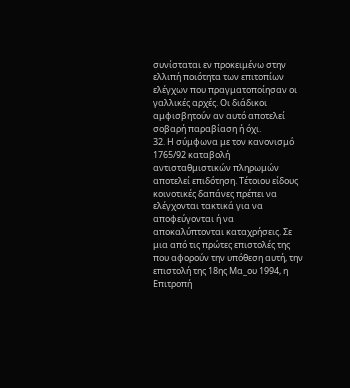συνίσταται εν προκειμένω στην ελλιπή ποιότητα των επιτοπίων ελέγχων που πραγματοποίησαν οι γαλλικές αρχές. Οι διάδικοι αμφισβητούν αν αυτό αποτελεί σοβαρή παραβίαση ή όχι.
32. Η σύμφωνα με τον κανονισμό 1765/92 καταβολή αντισταθμιστικών πληρωμών αποτελεί επιδότηση. Τέτοιου είδους κοινοτικές δαπάνες πρέπει να ελέγχονται τακτικά για να αποφεύγονται ή να αποκαλύπτονται καταχρήσεις. Σε μια από τις πρώτες επιστολές της που αφορούν την υπόθεση αυτή, την επιστολή της 18ης Μα_ου 1994, η Επιτροπή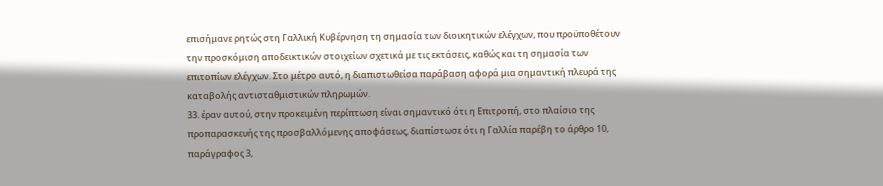επισήμανε ρητώς στη Γαλλική Κυβέρνηση τη σημασία των διοικητικών ελέγχων, που προϋποθέτουν την προσκόμιση αποδεικτικών στοιχείων σχετικά με τις εκτάσεις, καθώς και τη σημασία των επιτοπίων ελέγχων. Στο μέτρο αυτό, η διαπιστωθείσα παράβαση αφορά μια σημαντική πλευρά της καταβολής αντισταθμιστικών πληρωμών.
33. έραν αυτού, στην προκειμένη περίπτωση είναι σημαντικό ότι η Επιτροπή, στο πλαίσιο της προπαρασκευής της προσβαλλόμενης αποφάσεως, διαπίστωσε ότι η Γαλλία παρέβη το άρθρο 10, παράγραφος 3,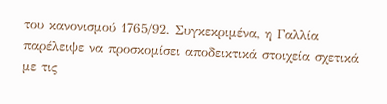του κανονισμού 1765/92. Συγκεκριμένα, η Γαλλία παρέλειψε να προσκομίσει αποδεικτικά στοιχεία σχετικά με τις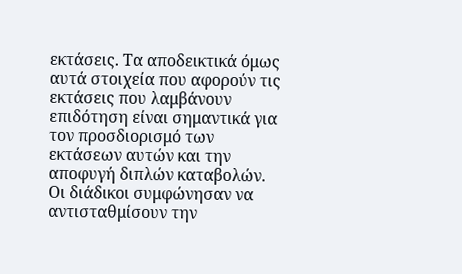εκτάσεις. Τα αποδεικτικά όμως αυτά στοιχεία που αφορούν τις εκτάσεις που λαμβάνουν επιδότηση είναι σημαντικά για τον προσδιορισμό των εκτάσεων αυτών και την αποφυγή διπλών καταβολών. Οι διάδικοι συμφώνησαν να αντισταθμίσουν την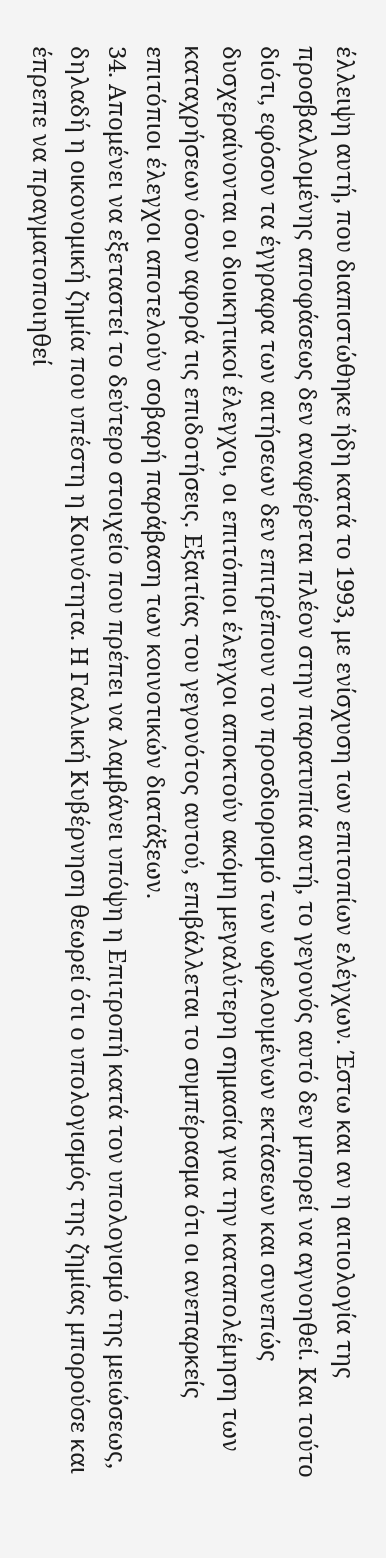έλλειψη αυτή, που διαπιστώθηκε ήδη κατά το 1993, με ενίσχυση των επιτοπίων ελέγχων. Έστω και αν η αιτιολογία της προσβαλλομένης αποφάσεως δεν αναφέρεται πλέον στην παρατυπία αυτή, το γεγονός αυτό δεν μπορεί να αγνοηθεί. Και τούτο διότι, εφόσον τα έγγραφα των αιτήσεων δεν επιτρέπουν τον προσδιορισμό των ωφελουμένων εκτάσεων και συνεπώς δυσχεραίνονται οι διοικητικοί έλεγχοι, οι επιτόπιοι έλεγχοι αποκτούν ακόμη μεγαλύτερη σημασία για την καταπολέμηση των καταχρήσεων όσον αφορά τις επιδοτήσεις. Εξαιτίας του γεγονότος αυτού, επιβάλλεται το συμπέρασμα ότι οι ανεπαρκείς επιτόπιοι έλεγχοι αποτελούν σοβαρή παράβαση των κοινοτικών διατάξεων.
34. Απομένει να εξεταστεί το δεύτερο στοιχείο που πρέπει να λαμβάνει υπόψη η Επιτροπή κατά τον υπολογισμό της μειώσεως, δηλαδή η οικονομική ζημία που υπέστη η Κοινότητα. Η Γαλλική Κυβέρνηση θεωρεί ότι ο υπολογισμός της ζημίας μπορούσε και έπρεπε να πραγματοποιηθεί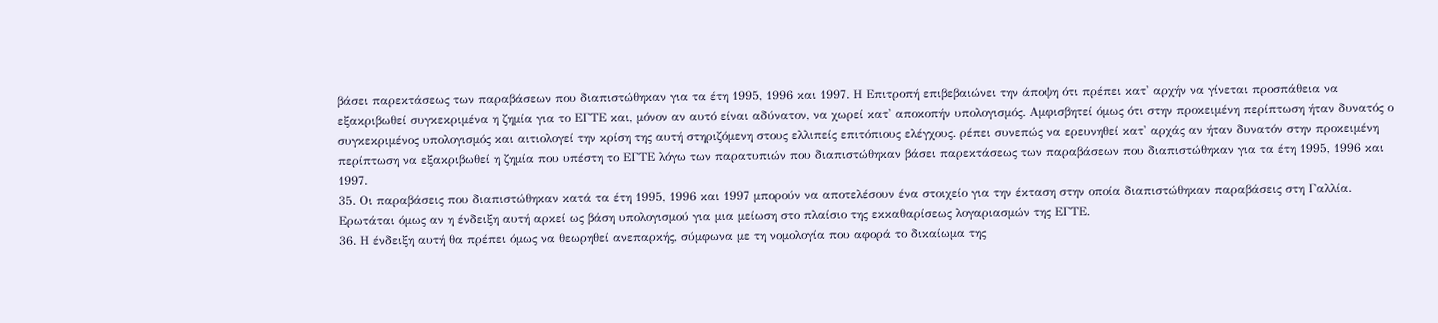βάσει παρεκτάσεως των παραβάσεων που διαπιστώθηκαν για τα έτη 1995, 1996 και 1997. Η Επιτροπή επιβεβαιώνει την άποψη ότι πρέπει κατ' αρχήν να γίνεται προσπάθεια να εξακριβωθεί συγκεκριμένα η ζημία για το ΕΓΤΕ και, μόνον αν αυτό είναι αδύνατον, να χωρεί κατ' αποκοπήν υπολογισμός. Αμφισβητεί όμως ότι στην προκειμένη περίπτωση ήταν δυνατός ο συγκεκριμένος υπολογισμός και αιτιολογεί την κρίση της αυτή στηριζόμενη στους ελλιπείς επιτόπιους ελέγχους. ρέπει συνεπώς να ερευνηθεί κατ' αρχάς αν ήταν δυνατόν στην προκειμένη περίπτωση να εξακριβωθεί η ζημία που υπέστη το ΕΓΤΕ λόγω των παρατυπιών που διαπιστώθηκαν βάσει παρεκτάσεως των παραβάσεων που διαπιστώθηκαν για τα έτη 1995, 1996 και 1997.
35. Οι παραβάσεις που διαπιστώθηκαν κατά τα έτη 1995, 1996 και 1997 μπορούν να αποτελέσουν ένα στοιχείο για την έκταση στην οποία διαπιστώθηκαν παραβάσεις στη Γαλλία. Ερωτάται όμως αν η ένδειξη αυτή αρκεί ως βάση υπολογισμού για μια μείωση στο πλαίσιο της εκκαθαρίσεως λογαριασμών της ΕΓΤΕ.
36. Η ένδειξη αυτή θα πρέπει όμως να θεωρηθεί ανεπαρκής, σύμφωνα με τη νομολογία που αφορά το δικαίωμα της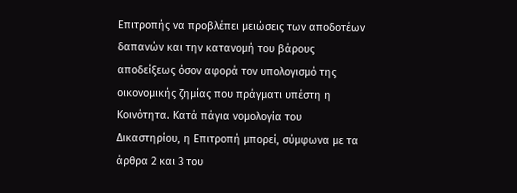Επιτροπής να προβλέπει μειώσεις των αποδοτέων δαπανών και την κατανομή του βάρους αποδείξεως όσον αφορά τον υπολογισμό της οικονομικής ζημίας που πράγματι υπέστη η Κοινότητα. Κατά πάγια νομολογία του Δικαστηρίου, η Επιτροπή μπορεί, σύμφωνα με τα άρθρα 2 και 3 του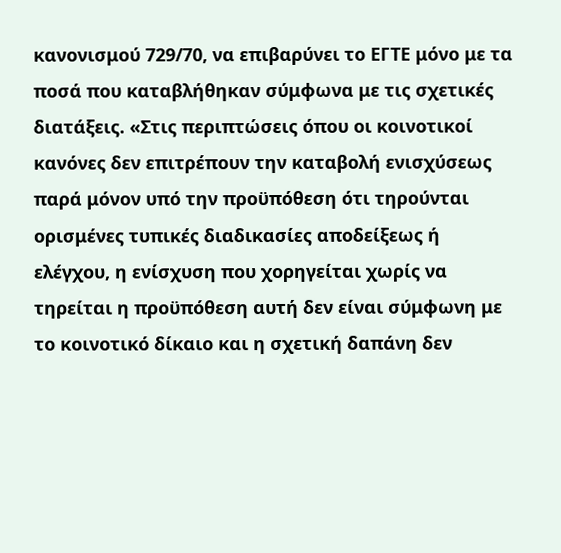κανονισμού 729/70, να επιβαρύνει το ΕΓΤΕ μόνο με τα ποσά που καταβλήθηκαν σύμφωνα με τις σχετικές διατάξεις. «Στις περιπτώσεις όπου οι κοινοτικοί κανόνες δεν επιτρέπουν την καταβολή ενισχύσεως παρά μόνον υπό την προϋπόθεση ότι τηρούνται ορισμένες τυπικές διαδικασίες αποδείξεως ή ελέγχου, η ενίσχυση που χορηγείται χωρίς να τηρείται η προϋπόθεση αυτή δεν είναι σύμφωνη με το κοινοτικό δίκαιο και η σχετική δαπάνη δεν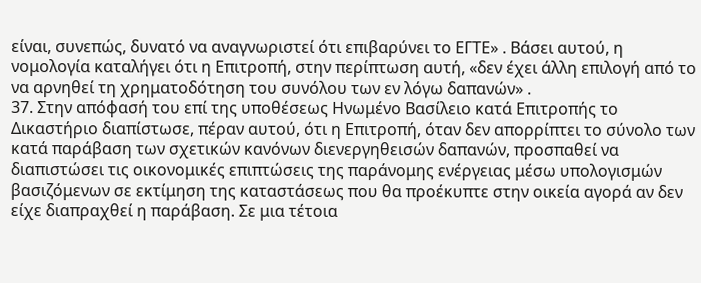είναι, συνεπώς, δυνατό να αναγνωριστεί ότι επιβαρύνει το ΕΓΤΕ» . Βάσει αυτού, η νομολογία καταλήγει ότι η Επιτροπή, στην περίπτωση αυτή, «δεν έχει άλλη επιλογή από το να αρνηθεί τη χρηματοδότηση του συνόλου των εν λόγω δαπανών» .
37. Στην απόφασή του επί της υποθέσεως Ηνωμένο Βασίλειο κατά Επιτροπής το Δικαστήριο διαπίστωσε, πέραν αυτού, ότι η Επιτροπή, όταν δεν απορρίπτει το σύνολο των κατά παράβαση των σχετικών κανόνων διενεργηθεισών δαπανών, προσπαθεί να διαπιστώσει τις οικονομικές επιπτώσεις της παράνομης ενέργειας μέσω υπολογισμών βασιζόμενων σε εκτίμηση της καταστάσεως που θα προέκυπτε στην οικεία αγορά αν δεν είχε διαπραχθεί η παράβαση. Σε μια τέτοια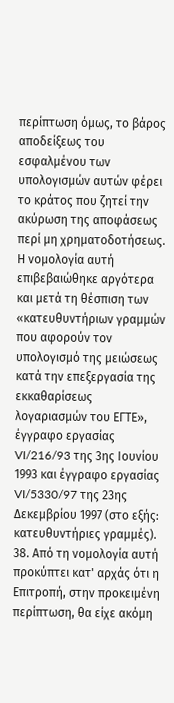περίπτωση όμως, το βάρος αποδείξεως του εσφαλμένου των υπολογισμών αυτών φέρει το κράτος που ζητεί την ακύρωση της αποφάσεως περί μη χρηματοδοτήσεως. Η νομολογία αυτή επιβεβαιώθηκε αργότερα και μετά τη θέσπιση των «κατευθυντήριων γραμμών που αφορούν τον υπολογισμό της μειώσεως κατά την επεξεργασία της εκκαθαρίσεως λογαριασμών του ΕΓΤΕ», έγγραφο εργασίας VI/216/93 της 3ης Ιουνίου 1993 και έγγραφο εργασίας VI/5330/97 της 23ης Δεκεμβρίου 1997 (στο εξής: κατευθυντήριες γραμμές).
38. Από τη νομολογία αυτή προκύπτει κατ' αρχάς ότι η Επιτροπή, στην προκειμένη περίπτωση, θα είχε ακόμη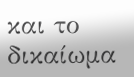και το δικαίωμα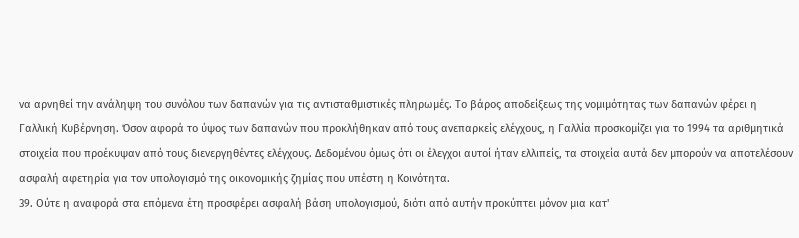να αρνηθεί την ανάληψη του συνόλου των δαπανών για τις αντισταθμιστικές πληρωμές. Το βάρος αποδείξεως της νομιμότητας των δαπανών φέρει η Γαλλική Κυβέρνηση. Όσον αφορά το ύψος των δαπανών που προκλήθηκαν από τους ανεπαρκείς ελέγχους, η Γαλλία προσκομίζει για το 1994 τα αριθμητικά στοιχεία που προέκυψαν από τους διενεργηθέντες ελέγχους. Δεδομένου όμως ότι οι έλεγχοι αυτοί ήταν ελλιπείς, τα στοιχεία αυτά δεν μπορούν να αποτελέσουν ασφαλή αφετηρία για τον υπολογισμό της οικονομικής ζημίας που υπέστη η Κοινότητα.
39. Ούτε η αναφορά στα επόμενα έτη προσφέρει ασφαλή βάση υπολογισμού, διότι από αυτήν προκύπτει μόνον μια κατ'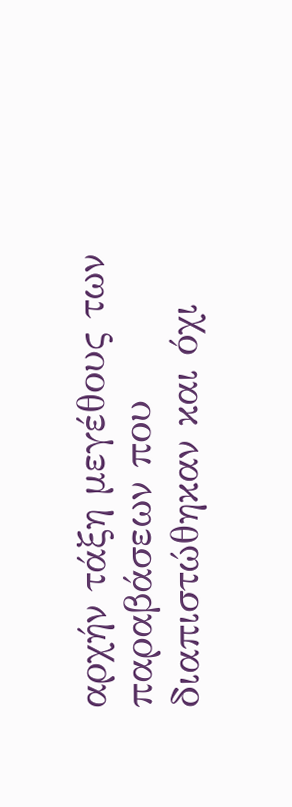αρχήν τάξη μεγέθους των παραβάσεων που διαπιστώθηκαν και όχι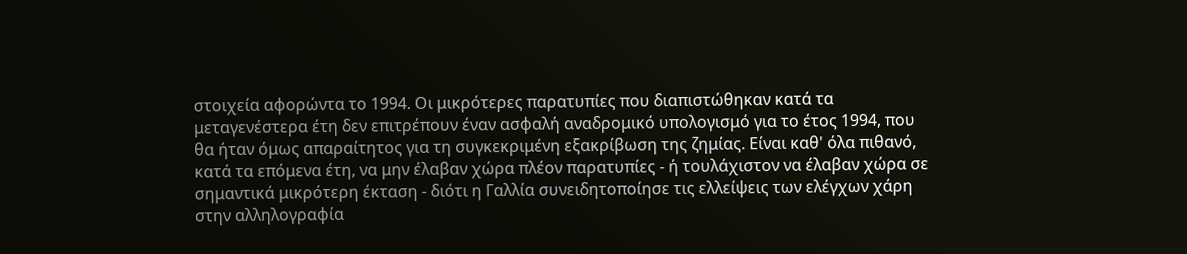στοιχεία αφορώντα το 1994. Οι μικρότερες παρατυπίες που διαπιστώθηκαν κατά τα μεταγενέστερα έτη δεν επιτρέπουν έναν ασφαλή αναδρομικό υπολογισμό για το έτος 1994, που θα ήταν όμως απαραίτητος για τη συγκεκριμένη εξακρίβωση της ζημίας. Είναι καθ' όλα πιθανό, κατά τα επόμενα έτη, να μην έλαβαν χώρα πλέον παρατυπίες - ή τουλάχιστον να έλαβαν χώρα σε σημαντικά μικρότερη έκταση - διότι η Γαλλία συνειδητοποίησε τις ελλείψεις των ελέγχων χάρη στην αλληλογραφία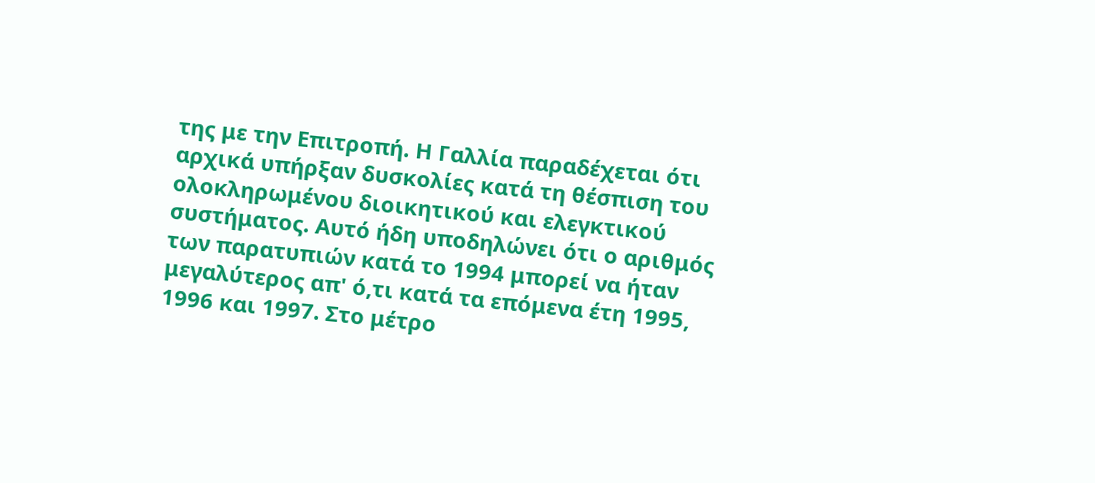της με την Επιτροπή. Η Γαλλία παραδέχεται ότι αρχικά υπήρξαν δυσκολίες κατά τη θέσπιση του ολοκληρωμένου διοικητικού και ελεγκτικού συστήματος. Αυτό ήδη υποδηλώνει ότι ο αριθμός των παρατυπιών κατά το 1994 μπορεί να ήταν μεγαλύτερος απ' ό,τι κατά τα επόμενα έτη 1995, 1996 και 1997. Στο μέτρο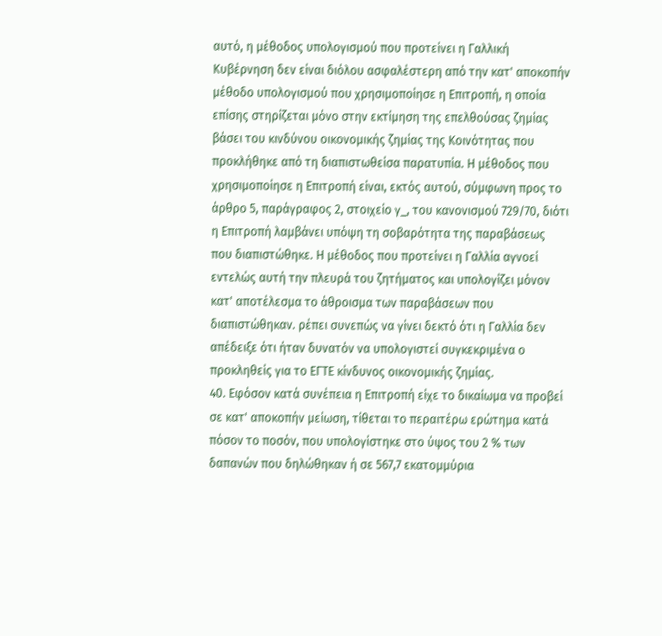αυτό, η μέθοδος υπολογισμού που προτείνει η Γαλλική Κυβέρνηση δεν είναι διόλου ασφαλέστερη από την κατ' αποκοπήν μέθοδο υπολογισμού που χρησιμοποίησε η Επιτροπή, η οποία επίσης στηρίζεται μόνο στην εκτίμηση της επελθούσας ζημίας βάσει του κινδύνου οικονομικής ζημίας της Κοινότητας που προκλήθηκε από τη διαπιστωθείσα παρατυπία. Η μέθοδος που χρησιμοποίησε η Επιτροπή είναι, εκτός αυτού, σύμφωνη προς το άρθρο 5, παράγραφος 2, στοιχείο γ_, του κανονισμού 729/70, διότι η Επιτροπή λαμβάνει υπόψη τη σοβαρότητα της παραβάσεως που διαπιστώθηκε. Η μέθοδος που προτείνει η Γαλλία αγνοεί εντελώς αυτή την πλευρά του ζητήματος και υπολογίζει μόνον κατ' αποτέλεσμα το άθροισμα των παραβάσεων που διαπιστώθηκαν. ρέπει συνεπώς να γίνει δεκτό ότι η Γαλλία δεν απέδειξε ότι ήταν δυνατόν να υπολογιστεί συγκεκριμένα ο προκληθείς για το ΕΓΤΕ κίνδυνος οικονομικής ζημίας.
40. Εφόσον κατά συνέπεια η Επιτροπή είχε το δικαίωμα να προβεί σε κατ' αποκοπήν μείωση, τίθεται το περαιτέρω ερώτημα κατά πόσον το ποσόν, που υπολογίστηκε στο ύψος του 2 % των δαπανών που δηλώθηκαν ή σε 567,7 εκατομμύρια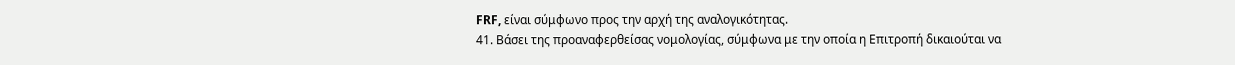FRF, είναι σύμφωνο προς την αρχή της αναλογικότητας.
41. Βάσει της προαναφερθείσας νομολογίας, σύμφωνα με την οποία η Επιτροπή δικαιούται να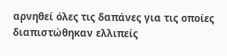αρνηθεί όλες τις δαπάνες για τις οποίες διαπιστώθηκαν ελλιπείς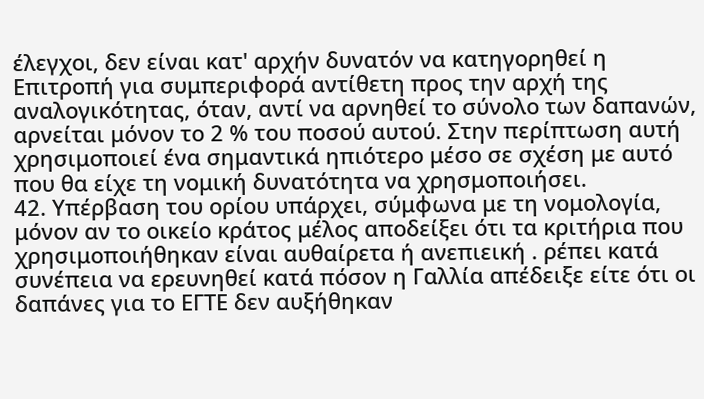έλεγχοι, δεν είναι κατ' αρχήν δυνατόν να κατηγορηθεί η Επιτροπή για συμπεριφορά αντίθετη προς την αρχή της αναλογικότητας, όταν, αντί να αρνηθεί το σύνολο των δαπανών, αρνείται μόνον το 2 % του ποσού αυτού. Στην περίπτωση αυτή χρησιμοποιεί ένα σημαντικά ηπιότερο μέσο σε σχέση με αυτό που θα είχε τη νομική δυνατότητα να χρησμοποιήσει.
42. Υπέρβαση του ορίου υπάρχει, σύμφωνα με τη νομολογία, μόνον αν το οικείο κράτος μέλος αποδείξει ότι τα κριτήρια που χρησιμοποιήθηκαν είναι αυθαίρετα ή ανεπιεική . ρέπει κατά συνέπεια να ερευνηθεί κατά πόσον η Γαλλία απέδειξε είτε ότι οι δαπάνες για το ΕΓΤΕ δεν αυξήθηκαν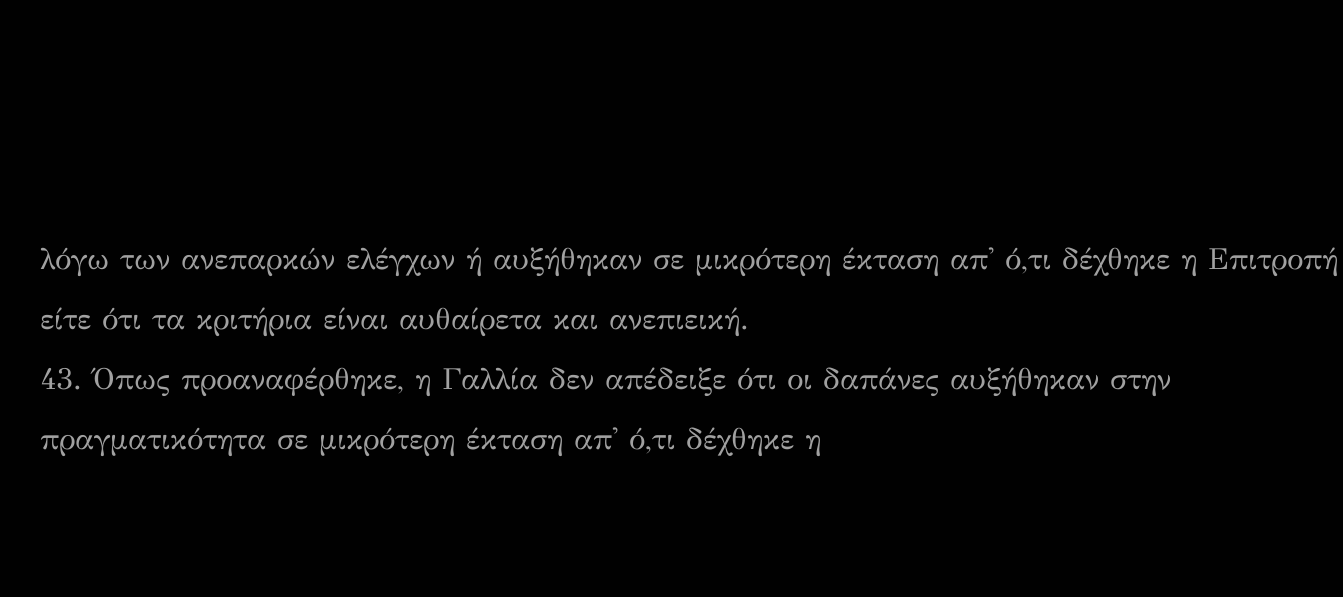λόγω των ανεπαρκών ελέγχων ή αυξήθηκαν σε μικρότερη έκταση απ' ό,τι δέχθηκε η Επιτροπή είτε ότι τα κριτήρια είναι αυθαίρετα και ανεπιεική.
43. Όπως προαναφέρθηκε, η Γαλλία δεν απέδειξε ότι οι δαπάνες αυξήθηκαν στην πραγματικότητα σε μικρότερη έκταση απ' ό,τι δέχθηκε η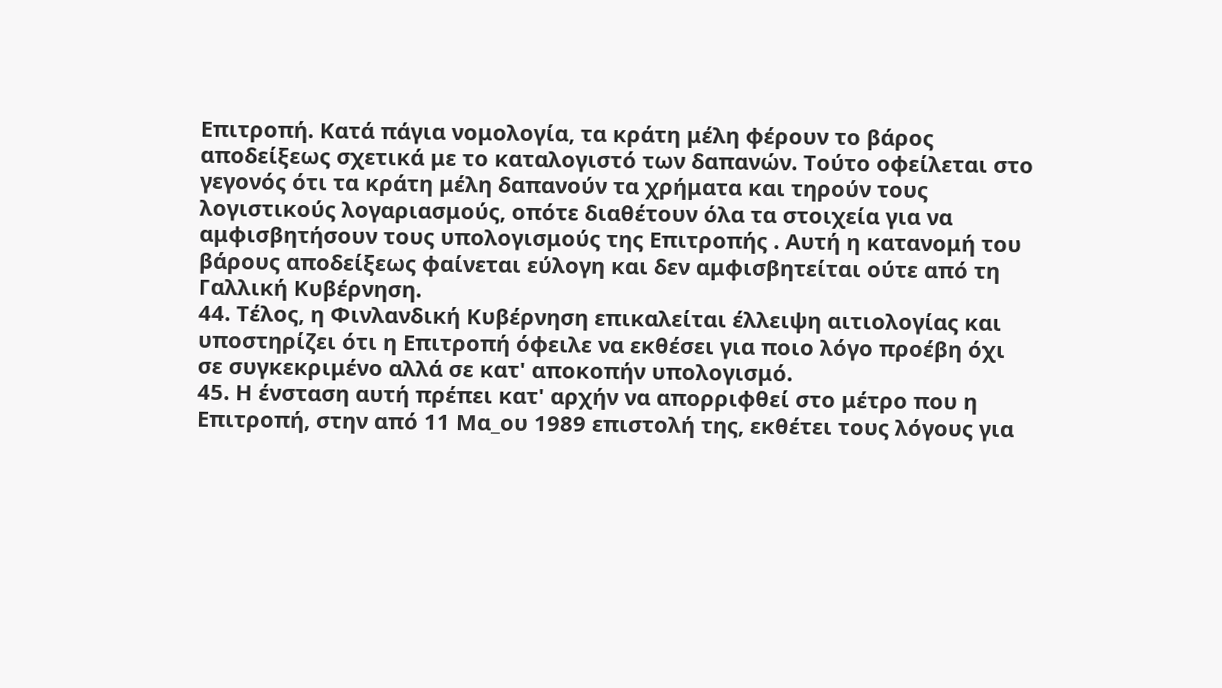Επιτροπή. Κατά πάγια νομολογία, τα κράτη μέλη φέρουν το βάρος αποδείξεως σχετικά με το καταλογιστό των δαπανών. Τούτο οφείλεται στο γεγονός ότι τα κράτη μέλη δαπανούν τα χρήματα και τηρούν τους λογιστικούς λογαριασμούς, οπότε διαθέτουν όλα τα στοιχεία για να αμφισβητήσουν τους υπολογισμούς της Επιτροπής . Αυτή η κατανομή του βάρους αποδείξεως φαίνεται εύλογη και δεν αμφισβητείται ούτε από τη Γαλλική Κυβέρνηση.
44. Τέλος, η Φινλανδική Κυβέρνηση επικαλείται έλλειψη αιτιολογίας και υποστηρίζει ότι η Επιτροπή όφειλε να εκθέσει για ποιο λόγο προέβη όχι σε συγκεκριμένο αλλά σε κατ' αποκοπήν υπολογισμό.
45. Η ένσταση αυτή πρέπει κατ' αρχήν να απορριφθεί στο μέτρο που η Επιτροπή, στην από 11 Μα_ου 1989 επιστολή της, εκθέτει τους λόγους για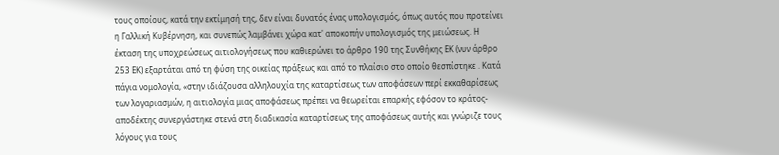τους οποίους, κατά την εκτίμησή της, δεν είναι δυνατός ένας υπολογισμός, όπως αυτός που προτείνει η Γαλλική Κυβέρνηση, και συνεπώς λαμβάνει χώρα κατ' αποκοπήν υπολογισμός της μειώσεως. Η έκταση της υποχρεώσεως αιτιολογήσεως που καθιερώνει το άρθρο 190 της Συνθήκης ΕΚ (νυν άρθρο 253 ΕΚ) εξαρτάται από τη φύση της οικείας πράξεως και από το πλαίσιο στο οποίο θεσπίστηκε . Κατά πάγια νομολογία, «στην ιδιάζουσα αλληλουχία της καταρτίσεως των αποφάσεων περί εκκαθαρίσεως των λογαριασμών, η αιτιολογία μιας αποφάσεως πρέπει να θεωρείται επαρκής εφόσον το κράτος-αποδέκτης συνεργάστηκε στενά στη διαδικασία καταρτίσεως της αποφάσεως αυτής και γνώριζε τους λόγους για τους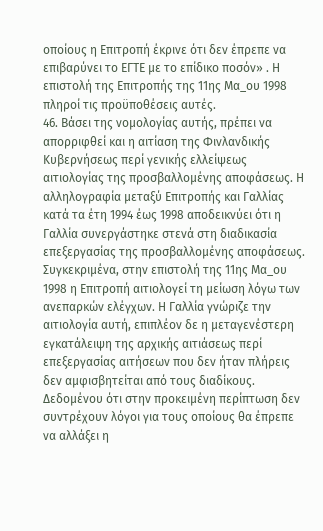οποίους η Επιτροπή έκρινε ότι δεν έπρεπε να επιβαρύνει το ΕΓΤΕ με το επίδικο ποσόν» . Η επιστολή της Επιτροπής της 11ης Μα_ου 1998 πληροί τις προϋποθέσεις αυτές.
46. Βάσει της νομολογίας αυτής, πρέπει να απορριφθεί και η αιτίαση της Φινλανδικής Κυβερνήσεως περί γενικής ελλείψεως αιτιολογίας της προσβαλλομένης αποφάσεως. Η αλληλογραφία μεταξύ Επιτροπής και Γαλλίας κατά τα έτη 1994 έως 1998 αποδεικνύει ότι η Γαλλία συνεργάστηκε στενά στη διαδικασία επεξεργασίας της προσβαλλομένης αποφάσεως. Συγκεκριμένα, στην επιστολή της 11ης Μα_ου 1998 η Επιτροπή αιτιολογεί τη μείωση λόγω των ανεπαρκών ελέγχων. Η Γαλλία γνώριζε την αιτιολογία αυτή, επιπλέον δε η μεταγενέστερη εγκατάλειψη της αρχικής αιτιάσεως περί επεξεργασίας αιτήσεων που δεν ήταν πλήρεις δεν αμφισβητείται από τους διαδίκους. Δεδομένου ότι στην προκειμένη περίπτωση δεν συντρέχουν λόγοι για τους οποίους θα έπρεπε να αλλάξει η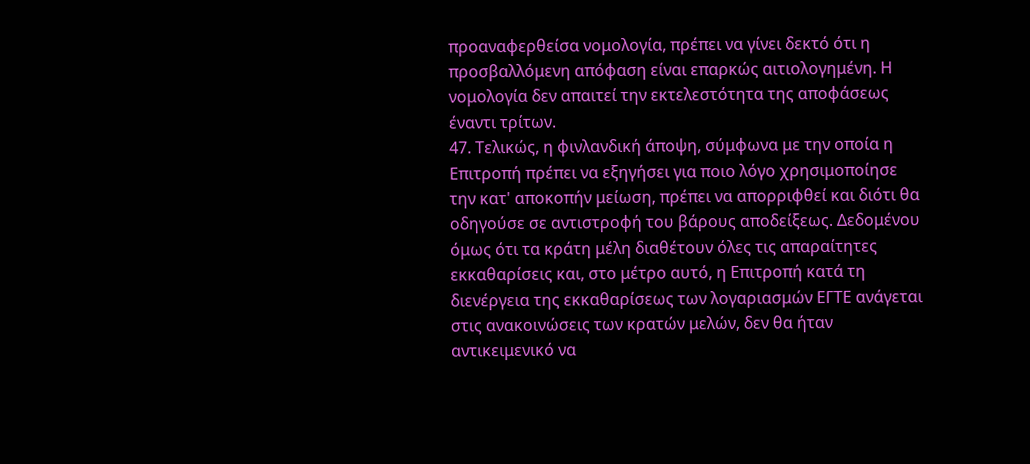προαναφερθείσα νομολογία, πρέπει να γίνει δεκτό ότι η προσβαλλόμενη απόφαση είναι επαρκώς αιτιολογημένη. Η νομολογία δεν απαιτεί την εκτελεστότητα της αποφάσεως έναντι τρίτων.
47. Τελικώς, η φινλανδική άποψη, σύμφωνα με την οποία η Επιτροπή πρέπει να εξηγήσει για ποιο λόγο χρησιμοποίησε την κατ' αποκοπήν μείωση, πρέπει να απορριφθεί και διότι θα οδηγούσε σε αντιστροφή του βάρους αποδείξεως. Δεδομένου όμως ότι τα κράτη μέλη διαθέτουν όλες τις απαραίτητες εκκαθαρίσεις και, στο μέτρο αυτό, η Επιτροπή κατά τη διενέργεια της εκκαθαρίσεως των λογαριασμών ΕΓΤΕ ανάγεται στις ανακοινώσεις των κρατών μελών, δεν θα ήταν αντικειμενικό να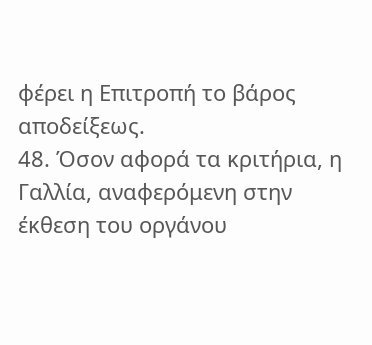φέρει η Επιτροπή το βάρος αποδείξεως.
48. Όσον αφορά τα κριτήρια, η Γαλλία, αναφερόμενη στην έκθεση του οργάνου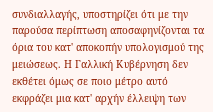συνδιαλλαγής, υποστηρίζει ότι με την παρούσα περίπτωση αποσαφηνίζονται τα όρια του κατ' αποκοπήν υπολογισμού της μειώσεως. Η Γαλλική Κυβέρνηση δεν εκθέτει όμως σε ποιο μέτρο αυτό εκφράζει μια κατ' αρχήν έλλειψη των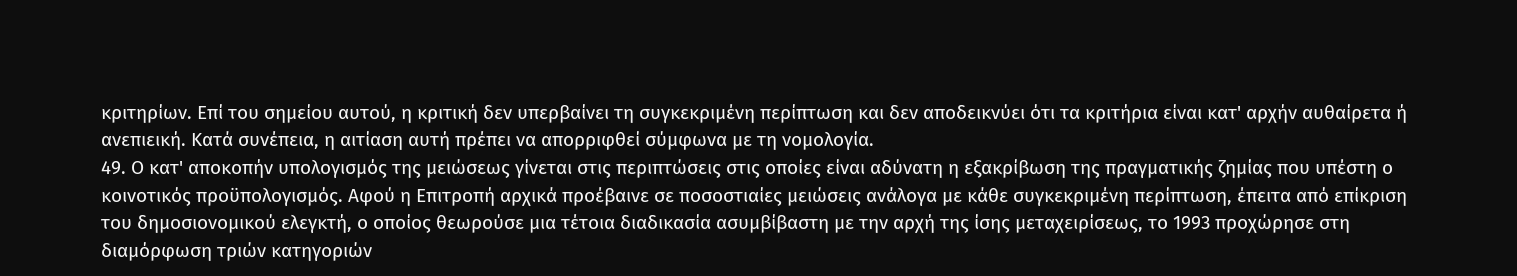κριτηρίων. Επί του σημείου αυτού, η κριτική δεν υπερβαίνει τη συγκεκριμένη περίπτωση και δεν αποδεικνύει ότι τα κριτήρια είναι κατ' αρχήν αυθαίρετα ή ανεπιεική. Κατά συνέπεια, η αιτίαση αυτή πρέπει να απορριφθεί σύμφωνα με τη νομολογία.
49. Ο κατ' αποκοπήν υπολογισμός της μειώσεως γίνεται στις περιπτώσεις στις οποίες είναι αδύνατη η εξακρίβωση της πραγματικής ζημίας που υπέστη ο κοινοτικός προϋπολογισμός. Αφού η Επιτροπή αρχικά προέβαινε σε ποσοστιαίες μειώσεις ανάλογα με κάθε συγκεκριμένη περίπτωση, έπειτα από επίκριση του δημοσιονομικού ελεγκτή, ο οποίος θεωρούσε μια τέτοια διαδικασία ασυμβίβαστη με την αρχή της ίσης μεταχειρίσεως, το 1993 προχώρησε στη διαμόρφωση τριών κατηγοριών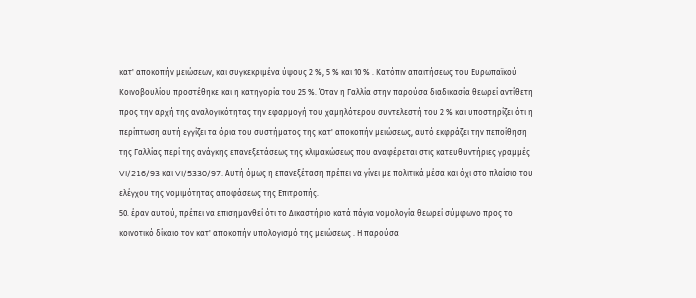κατ' αποκοπήν μειώσεων, και συγκεκριμένα ύψους 2 %, 5 % και 10 % . Κατόπιν απαιτήσεως του Ευρωπαϊκού Κοινοβουλίου προστέθηκε και η κατηγορία του 25 %. Όταν η Γαλλία στην παρούσα διαδικασία θεωρεί αντίθετη προς την αρχή της αναλογικότητας την εφαρμογή του χαμηλότερου συντελεστή του 2 % και υποστηρίζει ότι η περίπτωση αυτή εγγίζει τα όρια του συστήματος της κατ' αποκοπήν μειώσεως, αυτό εκφράζει την πεποίθηση της Γαλλίας περί της ανάγκης επανεξετάσεως της κλιμακώσεως που αναφέρεται στις κατευθυντήριες γραμμές VI/216/93 και VI/5330/97. Αυτή όμως η επανεξέταση πρέπει να γίνει με πολιτικά μέσα και όχι στο πλαίσιο του ελέγχου της νομιμότητας αποφάσεως της Επιτροπής.
50. έραν αυτού, πρέπει να επισημανθεί ότι το Δικαστήριο κατά πάγια νομολογία θεωρεί σύμφωνο προς το κοινοτικό δίκαιο τον κατ' αποκοπήν υπολογισμό της μειώσεως . Η παρούσα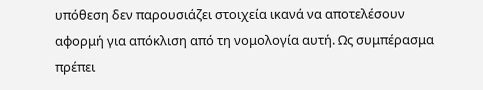υπόθεση δεν παρουσιάζει στοιχεία ικανά να αποτελέσουν αφορμή για απόκλιση από τη νομολογία αυτή. Ως συμπέρασμα πρέπει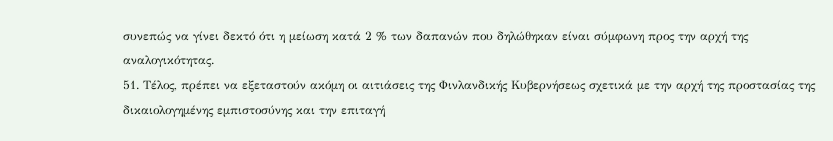συνεπώς να γίνει δεκτό ότι η μείωση κατά 2 % των δαπανών που δηλώθηκαν είναι σύμφωνη προς την αρχή της αναλογικότητας.
51. Τέλος, πρέπει να εξεταστούν ακόμη οι αιτιάσεις της Φινλανδικής Κυβερνήσεως σχετικά με την αρχή της προστασίας της δικαιολογημένης εμπιστοσύνης και την επιταγή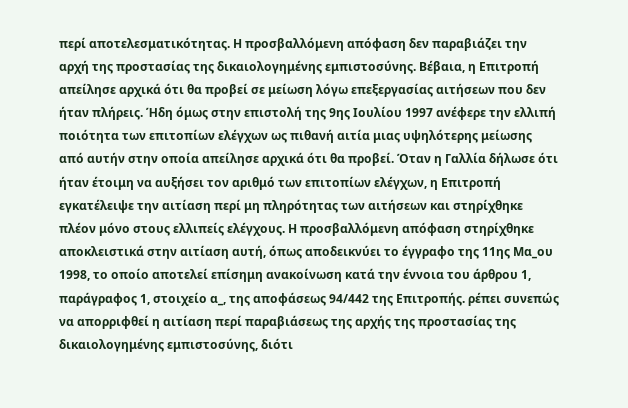περί αποτελεσματικότητας. Η προσβαλλόμενη απόφαση δεν παραβιάζει την αρχή της προστασίας της δικαιολογημένης εμπιστοσύνης. Βέβαια, η Επιτροπή απείλησε αρχικά ότι θα προβεί σε μείωση λόγω επεξεργασίας αιτήσεων που δεν ήταν πλήρεις. Ήδη όμως στην επιστολή της 9ης Ιουλίου 1997 ανέφερε την ελλιπή ποιότητα των επιτοπίων ελέγχων ως πιθανή αιτία μιας υψηλότερης μείωσης από αυτήν στην οποία απείλησε αρχικά ότι θα προβεί. Όταν η Γαλλία δήλωσε ότι ήταν έτοιμη να αυξήσει τον αριθμό των επιτοπίων ελέγχων, η Επιτροπή εγκατέλειψε την αιτίαση περί μη πληρότητας των αιτήσεων και στηρίχθηκε πλέον μόνο στους ελλιπείς ελέγχους. Η προσβαλλόμενη απόφαση στηρίχθηκε αποκλειστικά στην αιτίαση αυτή, όπως αποδεικνύει το έγγραφο της 11ης Μα_ου 1998, το οποίο αποτελεί επίσημη ανακοίνωση κατά την έννοια του άρθρου 1, παράγραφος 1, στοιχείο α_, της αποφάσεως 94/442 της Επιτροπής. ρέπει συνεπώς να απορριφθεί η αιτίαση περί παραβιάσεως της αρχής της προστασίας της δικαιολογημένης εμπιστοσύνης, διότι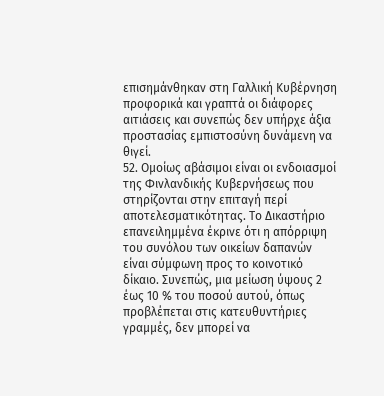επισημάνθηκαν στη Γαλλική Κυβέρνηση προφορικά και γραπτά οι διάφορες αιτιάσεις και συνεπώς δεν υπήρχε άξια προστασίας εμπιστοσύνη δυνάμενη να θιγεί.
52. Ομοίως αβάσιμοι είναι οι ενδοιασμοί της Φινλανδικής Κυβερνήσεως που στηρίζονται στην επιταγή περί αποτελεσματικότητας. Το Δικαστήριο επανειλημμένα έκρινε ότι η απόρριψη του συνόλου των οικείων δαπανών είναι σύμφωνη προς το κοινοτικό δίκαιο. Συνεπώς, μια μείωση ύψους 2 έως 10 % του ποσού αυτού, όπως προβλέπεται στις κατευθυντήριες γραμμές, δεν μπορεί να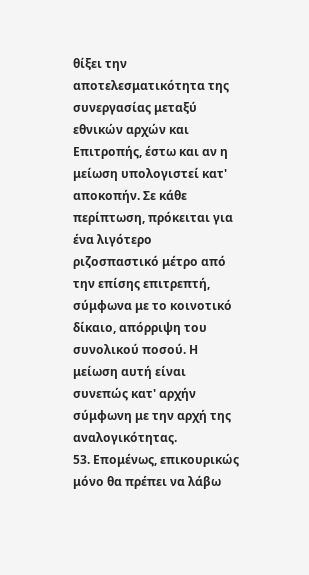θίξει την αποτελεσματικότητα της συνεργασίας μεταξύ εθνικών αρχών και Επιτροπής, έστω και αν η μείωση υπολογιστεί κατ' αποκοπήν. Σε κάθε περίπτωση, πρόκειται για ένα λιγότερο ριζοσπαστικό μέτρο από την επίσης επιτρεπτή, σύμφωνα με το κοινοτικό δίκαιο, απόρριψη του συνολικού ποσού. Η μείωση αυτή είναι συνεπώς κατ' αρχήν σύμφωνη με την αρχή της αναλογικότητας.
53. Επομένως, επικουρικώς μόνο θα πρέπει να λάβω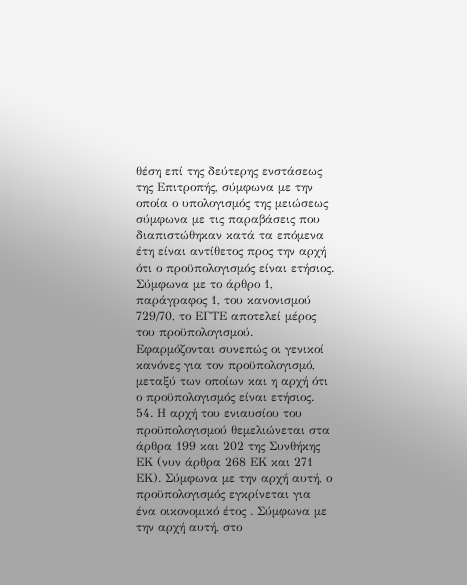θέση επί της δεύτερης ενστάσεως της Επιτροπής, σύμφωνα με την οποία ο υπολογισμός της μειώσεως σύμφωνα με τις παραβάσεις που διαπιστώθηκαν κατά τα επόμενα έτη είναι αντίθετος προς την αρχή ότι ο προϋπολογισμός είναι ετήσιος. Σύμφωνα με το άρθρο 1, παράγραφος 1, του κανονισμού 729/70, το ΕΓΤΕ αποτελεί μέρος του προϋπολογισμού. Εφαρμόζονται συνεπώς οι γενικοί κανόνες για τον προϋπολογισμό, μεταξύ των οποίων και η αρχή ότι ο προϋπολογισμός είναι ετήσιος.
54. Η αρχή του ενιαυσίου του προϋπολογισμού θεμελιώνεται στα άρθρα 199 και 202 της Συνθήκης ΕΚ (νυν άρθρα 268 ΕΚ και 271 ΕΚ). Σύμφωνα με την αρχή αυτή, ο προϋπολογισμός εγκρίνεται για ένα οικονομικό έτος . Σύμφωνα με την αρχή αυτή, στο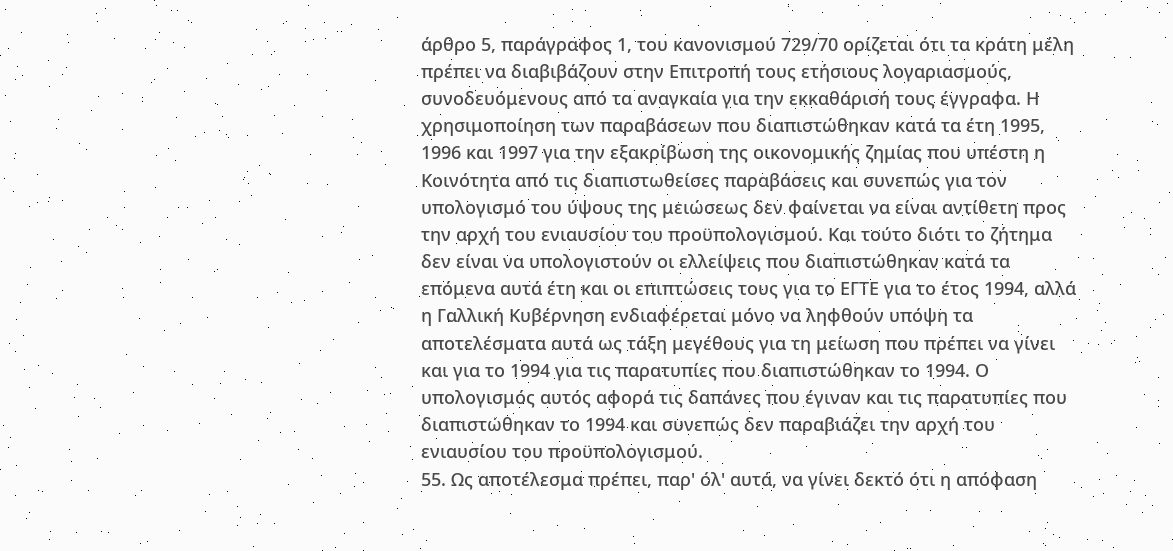άρθρο 5, παράγραφος 1, του κανονισμού 729/70 ορίζεται ότι τα κράτη μέλη πρέπει να διαβιβάζουν στην Επιτροπή τους ετήσιους λογαριασμούς, συνοδευόμενους από τα αναγκαία για την εκκαθάρισή τους έγγραφα. Η χρησιμοποίηση των παραβάσεων που διαπιστώθηκαν κατά τα έτη 1995, 1996 και 1997 για την εξακρίβωση της οικονομικής ζημίας που υπέστη η Κοινότητα από τις διαπιστωθείσες παραβάσεις και συνεπώς για τον υπολογισμό του ύψους της μειώσεως δεν φαίνεται να είναι αντίθετη προς την αρχή του ενιαυσίου του προϋπολογισμού. Και τούτο διότι το ζήτημα δεν είναι να υπολογιστούν οι ελλείψεις που διαπιστώθηκαν κατά τα επόμενα αυτά έτη και οι επιπτώσεις τους για το ΕΓΤΕ για το έτος 1994, αλλά η Γαλλική Κυβέρνηση ενδιαφέρεται μόνο να ληφθούν υπόψη τα αποτελέσματα αυτά ως τάξη μεγέθους για τη μείωση που πρέπει να γίνει και για το 1994 για τις παρατυπίες που διαπιστώθηκαν το 1994. Ο υπολογισμός αυτός αφορά τις δαπάνες που έγιναν και τις παρατυπίες που διαπιστώθηκαν το 1994 και συνεπώς δεν παραβιάζει την αρχή του ενιαυσίου του προϋπολογισμού.
55. Ως αποτέλεσμα πρέπει, παρ' όλ' αυτά, να γίνει δεκτό ότι η απόφαση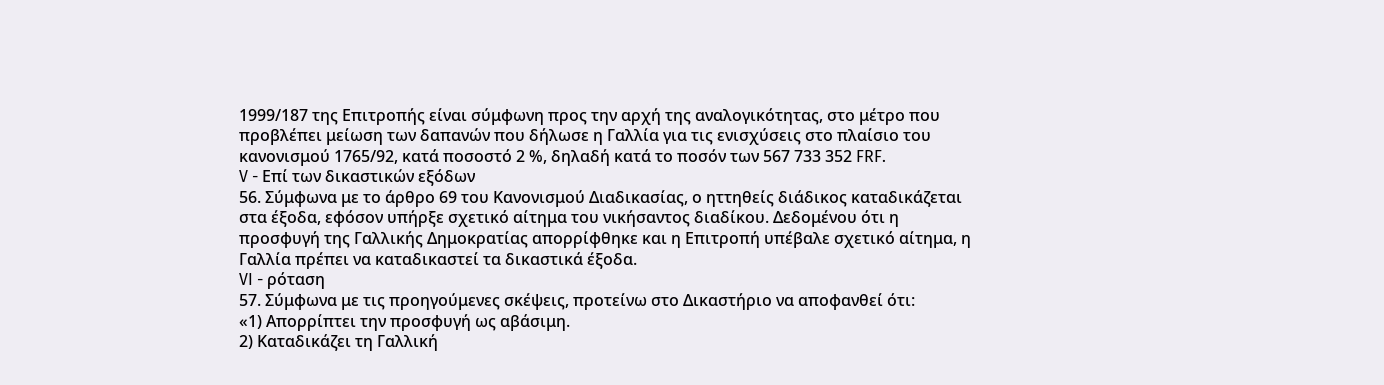1999/187 της Επιτροπής είναι σύμφωνη προς την αρχή της αναλογικότητας, στο μέτρο που προβλέπει μείωση των δαπανών που δήλωσε η Γαλλία για τις ενισχύσεις στο πλαίσιο του κανονισμού 1765/92, κατά ποσοστό 2 %, δηλαδή κατά το ποσόν των 567 733 352 FRF.
V - Επί των δικαστικών εξόδων
56. Σύμφωνα με το άρθρο 69 του Κανονισμού Διαδικασίας, ο ηττηθείς διάδικος καταδικάζεται στα έξοδα, εφόσον υπήρξε σχετικό αίτημα του νικήσαντος διαδίκου. Δεδομένου ότι η προσφυγή της Γαλλικής Δημοκρατίας απορρίφθηκε και η Επιτροπή υπέβαλε σχετικό αίτημα, η Γαλλία πρέπει να καταδικαστεί τα δικαστικά έξοδα.
VI - ρόταση
57. Σύμφωνα με τις προηγούμενες σκέψεις, προτείνω στο Δικαστήριο να αποφανθεί ότι:
«1) Απορρίπτει την προσφυγή ως αβάσιμη.
2) Καταδικάζει τη Γαλλική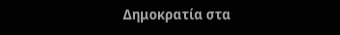Δημοκρατία στα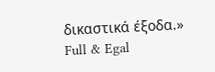δικαστικά έξοδα.»
Full & Egal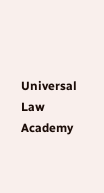Universal Law Academy